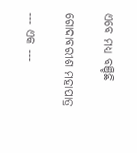ଏବେ ମଧ୍ୟ ବଞ୍ଚିଛି

ଗୋଦାବରୀଶ ମହାପାତ୍ର

--- ଏକ ---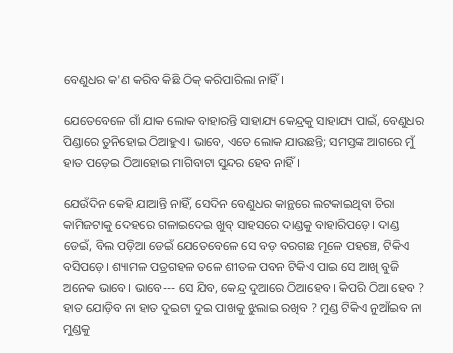ବେଣୁଧର କ'ଣ କରିବ କିଛି ଠିକ୍ କରିପାରିଲା ନାହିଁ।

ଯେତେବେଳେ ଗାଁ ଯାକ ଲୋକ ବାହାରନ୍ତି ସାହାଯ୍ୟ କେନ୍ଦ୍ରକୁ ସାହାଯ୍ୟ ପାଇଁ, ବେଣୁଧର ପିଣ୍ଡାରେ ତୁନିହୋଇ ଠିଆହୁଏ। ଭାବେ, ଏତେ ଲୋକ ଯାଉଛନ୍ତି; ସମସ୍ତଙ୍କ ଆଗରେ ମୁଁ ହାତ ପଡ଼େଇ ଠିଆହୋଇ ମାଗିବାଟା ସୁନ୍ଦର ହେବ ନାହିଁ।

ଯେଉଁଦିନ କେହି ଯାଆନ୍ତି ନାହିଁ, ସେଦିନ ବେଣୁଧର କାନ୍ଥରେ ଲଟକାଇଥିବା ଚିରା କାମିଜଟାକୁ ଦେହରେ ଗଳାଇଦେଇ ଖୁବ୍ ସାହସରେ ଦାଣ୍ଡକୁ ବାହାରିପଡ଼େ। ଦାଣ୍ଡ ଡେଇଁ, ବିଲ ପଡ଼ିଆ ଡେଇଁ ଯେତେବେଳେ ସେ ବଡ଼ ବରଗଛ ମୂଳେ ପହଞ୍ଚେ, ଟିକିଏ ବସିପଡ଼େ। ଶ୍ୟାମଳ ପତ୍ରଗହଳ ତଳେ ଶୀତଳ ପବନ ଟିକିଏ ପାଇ ସେ ଆଖି ବୁଜି ଅନେକ ଭାବେ। ଭାବେ--- ସେ ଯିବ, କେନ୍ଦ୍ର ଦୁଆରେ ଠିଆହେବ। କିପରି ଠିଆ ହେବ ? ହାତ ଯୋଡ଼ିବ ନା ହାତ ଦୁଇଟା ଦୁଇ ପାଖକୁ ଝୁଲାଇ ରଖିବ ? ମୁଣ୍ଡ ଟିକିଏ ନୁଆଁଇବ ନା ମୁଣ୍ଡକୁ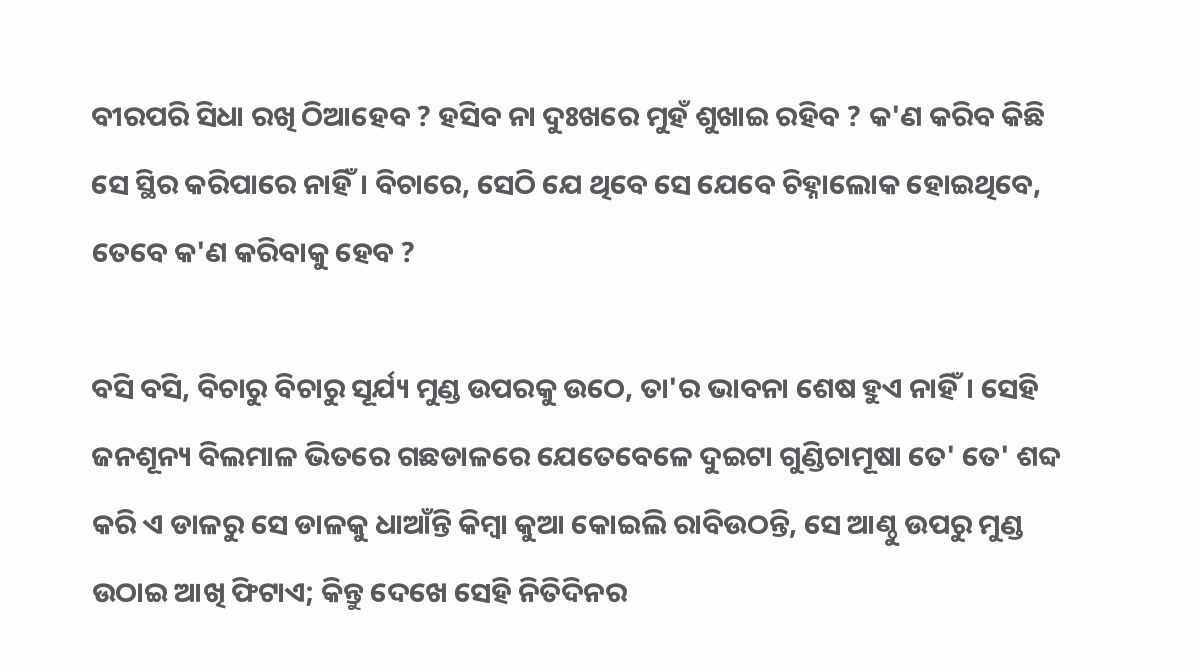ବୀରପରି ସିଧା ରଖି ଠିଆହେବ ? ହସିବ ନା ଦୁଃଖରେ ମୁହଁ ଶୁଖାଇ ରହିବ ? କ'ଣ କରିବ କିଛି ସେ ସ୍ଥିର କରିପାରେ ନାହିଁ। ବିଚାରେ, ସେଠି ଯେ ଥିବେ ସେ ଯେବେ ଚିହ୍ନାଲୋକ ହୋଇଥିବେ, ତେବେ କ'ଣ କରିବାକୁ ହେବ ?

ବସି ବସି, ବିଚାରୁ ବିଚାରୁ ସୂର୍ଯ୍ୟ ମୁଣ୍ଡ ଉପରକୁ ଉଠେ, ତା'ର ଭାବନା ଶେଷ ହୁଏ ନାହିଁ। ସେହି ଜନଶୂନ୍ୟ ବିଲମାଳ ଭିତରେ ଗଛଡାଳରେ ଯେତେବେଳେ ଦୁଇଟା ଗୁଣ୍ଡିଚାମୂଷା ତେ' ତେ' ଶବ୍ଦ କରି ଏ ଡାଳରୁ ସେ ଡାଳକୁ ଧାଆଁନ୍ତି କିମ୍ବା କୁଆ କୋଇଲି ରାବିଉଠନ୍ତି, ସେ ଆଣ୍ଠୁ ଉପରୁ ମୁଣ୍ଡ ଉଠାଇ ଆଖି ଫିଟାଏ; କିନ୍ତୁ ଦେଖେ ସେହି ନିତିଦିନର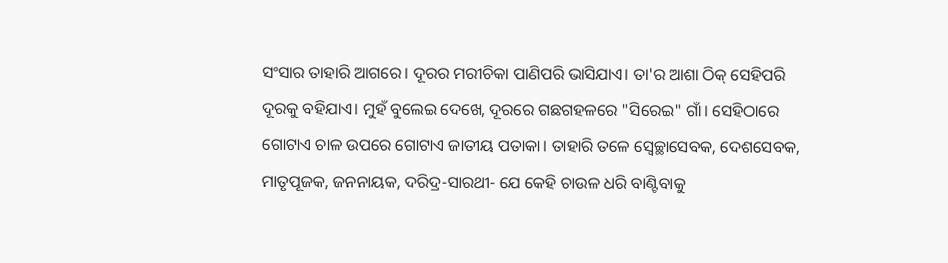ସଂସାର ତାହାରି ଆଗରେ। ଦୂରର ମରୀଚିକା ପାଣିପରି ଭାସିଯାଏ। ତା'ର ଆଶା ଠିକ୍ ସେହିପରି ଦୂରକୁ ବହିଯାଏ। ମୁହଁ ବୁଲେଇ ଦେଖେ, ଦୂରରେ ଗଛଗହଳରେ "ସିରେଇ" ଗାଁ। ସେହିଠାରେ ଗୋଟାଏ ଚାଳ ଉପରେ ଗୋଟାଏ ଜାତୀୟ ପତାକା। ତାହାରି ତଳେ ସ୍ୱେଚ୍ଛାସେବକ, ଦେଶସେବକ, ମାତୃପୂଜକ, ଜନନାୟକ, ଦରିଦ୍ର-ସାରଥୀ- ଯେ କେହି ଚାଉଳ ଧରି ବାଣ୍ଟିବାକୁ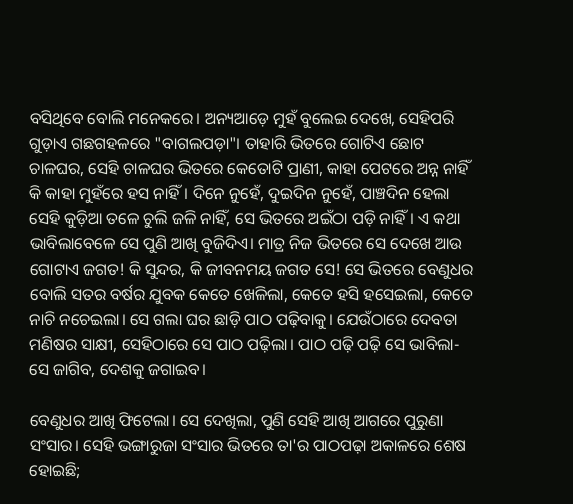ବସିଥିବେ ବୋଲି ମନେକରେ। ଅନ୍ୟଆଡ଼େ ମୁହଁ ବୁଲେଇ ଦେଖେ, ସେହିପରି ଗୁଡ଼ାଏ ଗଛଗହଳରେ "ବାଗଲପଡ଼ା"। ତାହାରି ଭିତରେ ଗୋଟିଏ ଛୋଟ ଚାଳଘର, ସେହି ଚାଳଘର ଭିତରେ କେତୋଟି ପ୍ରାଣୀ, କାହା ପେଟରେ ଅନ୍ନ ନାହିଁ କି କାହା ମୁହଁରେ ହସ ନାହିଁ। ଦିନେ ନୁହେଁ, ଦୁଇଦିନ ନୁହେଁ, ପାଞ୍ଚଦିନ ହେଲା ସେହି କୁଡ଼ିଆ ତଳେ ଚୁଲି ଜଳି ନାହିଁ, ସେ ଭିତରେ ଅଇଁଠା ପଡ଼ି ନାହିଁ। ଏ କଥା ଭାବିଲାବେଳେ ସେ ପୁଣି ଆଖି ବୁଜିଦିଏ। ମାତ୍ର ନିଜ ଭିତରେ ସେ ଦେଖେ ଆଉ ଗୋଟାଏ ଜଗତ! କି ସୁନ୍ଦର, କି ଜୀବନମୟ ଜଗତ ସେ! ସେ ଭିତରେ ବେଣୁଧର ବୋଲି ସତର ବର୍ଷର ଯୁବକ କେତେ ଖେଳିଲା, କେତେ ହସି ହସେଇଲା, କେତେ ନାଚି ନଚେଇଲା। ସେ ଗଲା ଘର ଛାଡ଼ି ପାଠ ପଢ଼ିବାକୁ। ଯେଉଁଠାରେ ଦେବତା ମଣିଷର ସାକ୍ଷୀ, ସେହିଠାରେ ସେ ପାଠ ପଢ଼ିଲା। ପାଠ ପଢ଼ି ପଢ଼ି ସେ ଭାବିଲା- ସେ ଜାଗିବ, ଦେଶକୁ ଜଗାଇବ।

ବେଣୁଧର ଆଖି ଫିଟେଲା। ସେ ଦେଖିଲା, ପୁଣି ସେହି ଆଖି ଆଗରେ ପୁରୁଣା ସଂସାର। ସେହି ଭଙ୍ଗାରୁଜା ସଂସାର ଭିତରେ ତା'ର ପାଠପଢ଼ା ଅକାଳରେ ଶେଷ ହୋଇଛି;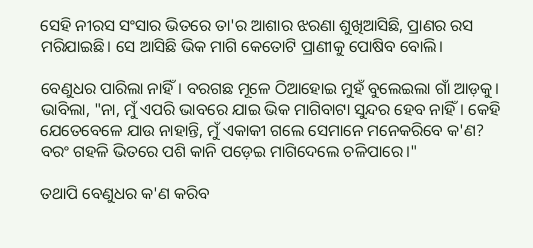ସେହି ନୀରସ ସଂସାର ଭିତରେ ତା'ର ଆଶାର ଝରଣା ଶୁଖିଆସିଛି, ପ୍ରାଣର ରସ ମରିଯାଇଛି। ସେ ଆସିଛି ଭିକ ମାଗି କେତୋଟି ପ୍ରାଣୀକୁ ପୋଷିବ ବୋଲି।

ବେଣୁଧର ପାରିଲା ନାହିଁ। ବରଗଛ ମୂଳେ ଠିଆହୋଇ ମୁହଁ ବୁଲେଇଲା ଗାଁ ଆଡ଼କୁ। ଭାବିଲା, "ନା, ମୁଁ ଏପରି ଭାବରେ ଯାଇ ଭିକ ମାଗିବାଟା ସୁନ୍ଦର ହେବ ନାହିଁ। କେହି ଯେତେବେଳେ ଯାଉ ନାହାନ୍ତି, ମୁଁ ଏକାକୀ ଗଲେ ସେମାନେ ମନେକରିବେ କ'ଣ? ବରଂ ଗହଳି ଭିତରେ ପଶି କାନି ପଡ଼େଇ ମାଗିଦେଲେ ଚଳିପାରେ।"

ତଥାପି ବେଣୁଧର କ'ଣ କରିବ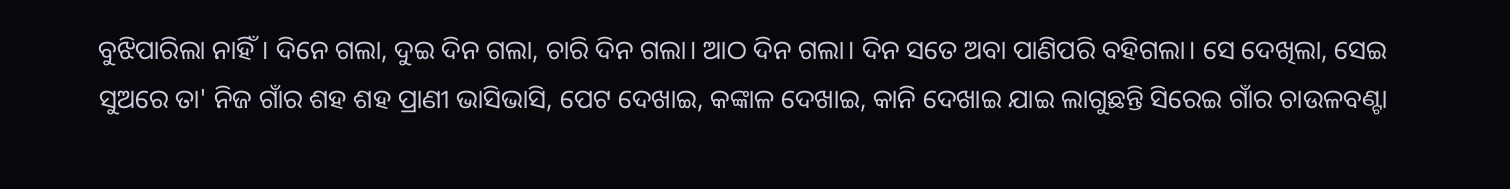ବୁଝିପାରିଲା ନାହିଁ। ଦିନେ ଗଲା, ଦୁଇ ଦିନ ଗଲା, ଚାରି ଦିନ ଗଲା। ଆଠ ଦିନ ଗଲା। ଦିନ ସତେ ଅବା ପାଣିପରି ବହିଗଲା। ସେ ଦେଖିଲା, ସେଇ ସୁଅରେ ତା' ନିଜ ଗାଁର ଶହ ଶହ ପ୍ରାଣୀ ଭାସିଭାସି, ପେଟ ଦେଖାଇ, କଙ୍କାଳ ଦେଖାଇ, କାନି ଦେଖାଇ ଯାଇ ଲାଗୁଛନ୍ତି ସିରେଇ ଗାଁର ଚାଉଳବଣ୍ଟା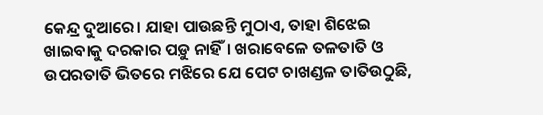କେନ୍ଦ୍ର ଦୁଆରେ। ଯାହା ପାଉଛନ୍ତି ମୁଠାଏ, ତାହା ଶିଝେଇ ଖାଇବାକୁ ଦରକାର ପଡ଼ୁ ନାହିଁ। ଖରାବେଳେ ତଳତାତି ଓ ଉପରତାତି ଭିତରେ ମଝିରେ ଯେ ପେଟ ଚାଖଣ୍ଡଳ ତାତିଉଠୁଛି,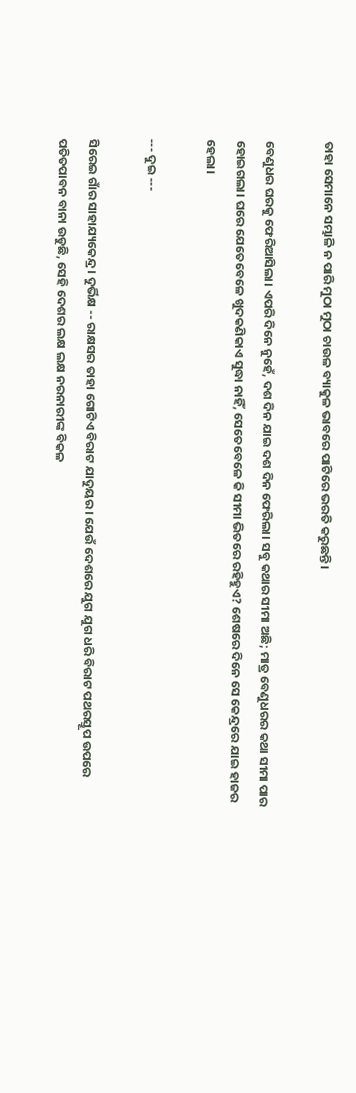ତାହା ସେମାନେ ସମ୍ଭାଳି ନ ପାରି ମୁଠା ମୁଠା ଚାଉଳ ବ୍ୟାକୁଳ ଭାବରେ ପାଟିରେ ଭରତି କରୁଛନ୍ତି।

ବେଣୁଧର ଘରକୁ ଫେରିଆସିଲା। ଏପରି ଦିନେ ନୁହେଁ, ଦଶ ଦିନ ଯାଇ ଦଶ ଦିନ ଫେରିଲା। ସବୁ କଥାର ସୀମା ଅଛି; ମାତ୍ର ବେଣୁଧରର କଥା ସୀମା ପାର ହୋଇଗଲା। ଘରେ ଯେତେବେଳେ ଖୁଦକଣିକାଏ ସୁଦ୍ଧା ନାହିଁ, ସେତେବେଳେ କି ସୀମା ଭିତରେ ରହିହୁଏ? ଶେଷରେ ଦିନେ ସେ କେନ୍ଦ୍ରରେ ଯାଇ ହାଜର ହେଲା।

--- ଦୁଇ ---

ସିରେଇ ଗାଁର ସାହାଯ୍ୟକେନ୍ଦ୍ର। ଦୁର୍ଭିକ୍ଷ -- ରାକ୍ଷସର ତାହା ଗୋଟିଏ ବିରାଟ ଯାଦୁୟର। ଯେଉଁ ଦେଶରେ ଯୁଗ ଯୁଗ ଧରି ବିରାଟ ପଥରସ୍ତୂପ ଉପରେ ପତିତପାବନ ବାନା ଉଡୁଛି, ସେହି ଦେଶର ଲକ୍ଷ ଲକ୍ଷ ନରନାରୀଙ୍କ ବିକଳ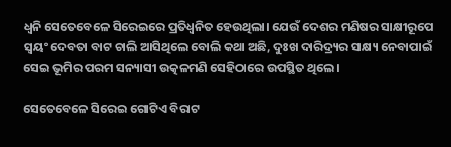ଧ୍ୱନି ସେତେବେଳେ ସିରେଇରେ ପ୍ରତିଧ୍ୱନିତ ହେଉଥିଲା। ଯେଉଁ ଦେଶର ମଣିଷର ସାକ୍ଷୀରୂପେ ସ୍ୱୟଂ ଦେବତା ବାଟ ଚାଲି ଆସିଥିଲେ ବୋଲି କଥା ଅଛି, ଦୁଃଖ ଦାରିଦ୍ର୍ୟର ସାକ୍ଷ୍ୟ ନେବାପାଇଁ ସେଇ ଭୂମିର ପରମ ସନ୍ୟାସୀ ଉତ୍କଳମଣି ସେହିଠାରେ ଉପସ୍ଥିତ ଥିଲେ।

ସେତେବେଳେ ସିରେଇ ଗୋଟିଏ ବିରାଟ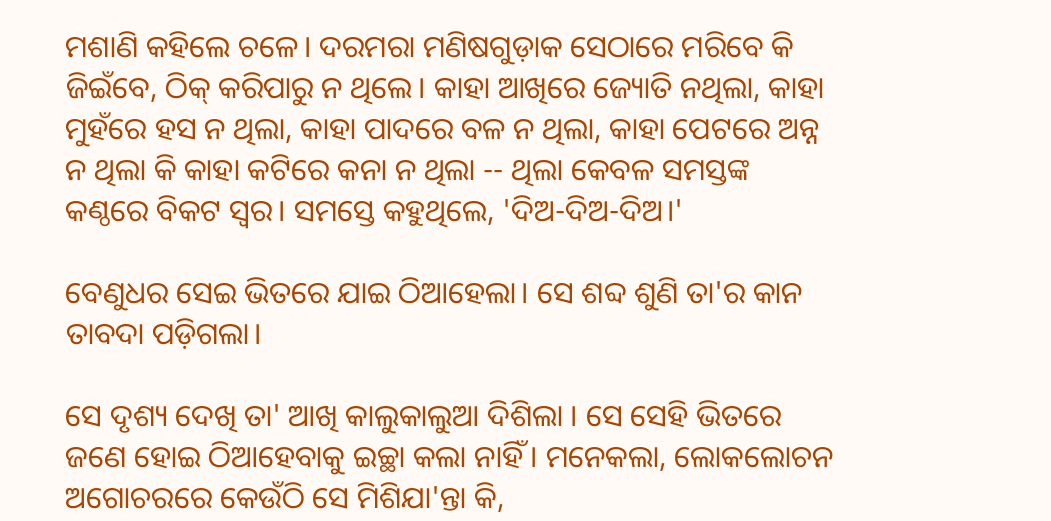ମଶାଣି କହିଲେ ଚଳେ। ଦରମରା ମଣିଷଗୁଡ଼ାକ ସେଠାରେ ମରିବେ କି ଜିଇଁବେ, ଠିକ୍ କରିପାରୁ ନ ଥିଲେ। କାହା ଆଖିରେ ଜ୍ୟୋତି ନଥିଲା, କାହା ମୁହଁରେ ହସ ନ ଥିଲା, କାହା ପାଦରେ ବଳ ନ ଥିଲା, କାହା ପେଟରେ ଅନ୍ନ ନ ଥିଲା କି କାହା କଟିରେ କନା ନ ଥିଲା -- ଥିଲା କେବଳ ସମସ୍ତଙ୍କ କଣ୍ଠରେ ବିକଟ ସ୍ବର। ସମସ୍ତେ କହୁଥିଲେ, 'ଦିଅ-ଦିଅ-ଦିଅ।'

ବେଣୁଧର ସେଇ ଭିତରେ ଯାଇ ଠିଆହେଲା। ସେ ଶବ୍ଦ ଶୁଣି ତା'ର କାନ ତାବଦା ପଡ଼ିଗଲା।

ସେ ଦୃଶ୍ୟ ଦେଖି ତା' ଆଖି କାଲୁକାଲୁଆ ଦିଶିଲା । ସେ ସେହି ଭିତରେ ଜଣେ ହୋଇ ଠିଆହେବାକୁ ଇଚ୍ଛା କଲା ନାହିଁ । ମନେକଲା, ଲୋକଲୋଚନ ଅଗୋଚରରେ କେଉଁଠି ସେ ମିଶିଯା'ନ୍ତା କି,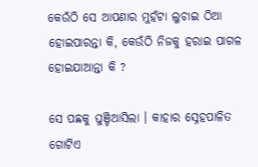କେଉଁଠି ସେ ଆପଣାର ମୁହଁଟା ଲୁଚାଇ ଠିଆ ହୋଇପାରନ୍ତା କି, କେଉଁଠି ନିଜକୁ ହରାଇ ପାଗଳ ହୋଇଯାଆନ୍ତା କି ?

ସେ ପଛକୁ ଘୁଞ୍ଚିଆସିଲା । କାହାର ସ୍ନେହପାଳିତ ଗୋଟିଏ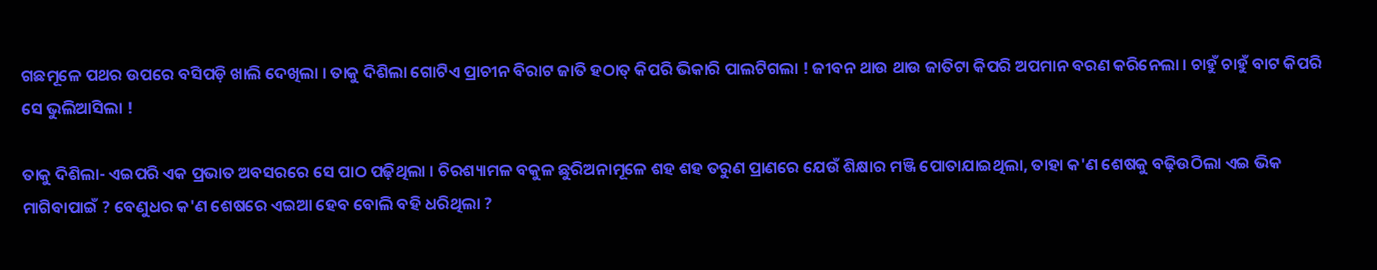ଗଛମୂଳେ ପଥର ଉପରେ ବସିପଡ଼ି ଖାଲି ଦେଖିଲା । ତାକୁ ଦିଶିଲା ଗୋଟିଏ ପ୍ରାଚୀନ ବିରାଟ ଜାତି ହଠାତ୍ କିପରି ଭିକାରି ପାଲଟିଗଲା ! ଜୀବନ ଥାଉ ଥାଉ ଜାତିଟା କିପରି ଅପମାନ ବରଣ କରିନେଲା । ଚାହୁଁ ଚାହୁଁ ବାଟ କିପରି ସେ ଭୁଲିଆସିଲା !

ତାକୁ ଦିଶିଲା- ଏଇପରି ଏକ ପ୍ରଭାତ ଅବସରରେ ସେ ପାଠ ପଢ଼ିଥିଲା । ଚିରଶ୍ୟାମଳ ବକୁଳ ଛୁରିଅନାମୂଳେ ଶହ ଶହ ତରୁଣ ପ୍ରାଣରେ ଯେଉଁ ଶିକ୍ଷାର ମଞ୍ଜି ପୋତାଯାଇଥିଲା, ତାହା କ'ଣ ଶେଷକୁ ବଢ଼ିଉଠିଲା ଏଇ ଭିକ ମାଗିବାପାଇଁ ? ବେଣୁଧର କ'ଣ ଶେଷରେ ଏଇଆ ହେବ ବୋଲି ବହି ଧରିଥିଲା ?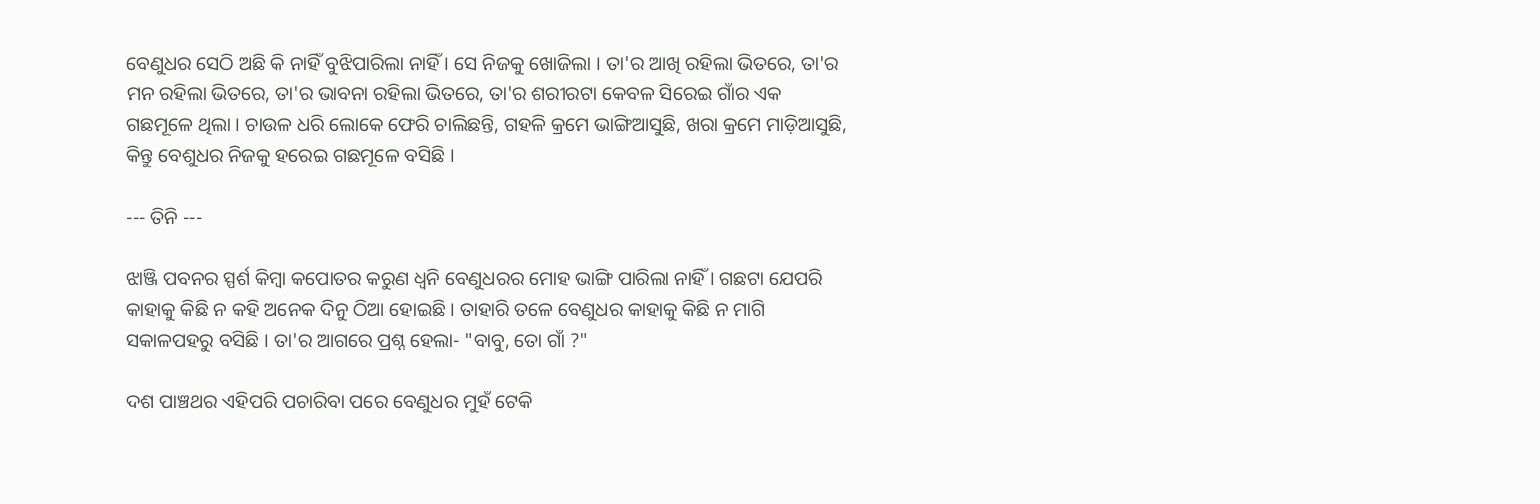ବେଣୁଧର ସେଠି ଅଛି କି ନାହିଁ ବୁଝିପାରିଲା ନାହିଁ । ସେ ନିଜକୁ ଖୋଜିଲା । ତା'ର ଆଖି ରହିଲା ଭିତରେ, ତା'ର ମନ ରହିଲା ଭିତରେ, ତା'ର ଭାବନା ରହିଲା ଭିତରେ, ତା'ର ଶରୀରଟା କେବଳ ସିରେଇ ଗାଁର ଏକ ଗଛମୂଳେ ଥିଲା । ଚାଉଳ ଧରି ଲୋକେ ଫେରି ଚାଲିଛନ୍ତି, ଗହଳି କ୍ରମେ ଭାଙ୍ଗିଆସୁଛି, ଖରା କ୍ରମେ ମାଡ଼ିଆସୁଛି, କିନ୍ତୁ ବେଶୁଧର ନିଜକୁ ହରେଇ ଗଛମୂଳେ ବସିଛି ।

--- ତିନି ---

ଝାଞ୍ଜି ପବନର ସ୍ପର୍ଶ କିମ୍ବା କପୋତର କରୁଣ ଧ୍ୱନି ବେଣୁଧରର ମୋହ ଭାଙ୍ଗି ପାରିଲା ନାହିଁ । ଗଛଟା ଯେପରି କାହାକୁ କିଛି ନ କହି ଅନେକ ଦିନୁ ଠିଆ ହୋଇଛି । ତାହାରି ତଳେ ବେଣୁଧର କାହାକୁ କିଛି ନ ମାଗି ସକାଳପହରୁ ବସିଛି । ତା'ର ଆଗରେ ପ୍ରଶ୍ନ ହେଲା- "ବାବୁ, ତୋ ଗାଁ ?"

ଦଶ ପାଞ୍ଚଥର ଏହିପରି ପଚାରିବା ପରେ ବେଣୁଧର ମୁହଁ ଟେକି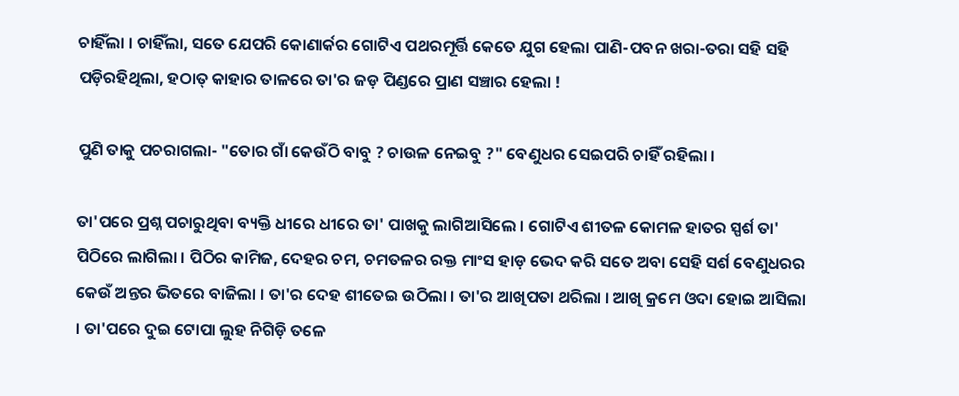ଚାହିଁଲା । ଚାହିଁଲା, ସତେ ଯେପରି କୋଣାର୍କର ଗୋଟିଏ ପଥରମୂର୍ତ୍ତି କେତେ ଯୁଗ ହେଲା ପାଣି-ପବନ ଖରା-ତରା ସହି ସହି ପଡ଼ିରହିଥିଲା, ହଠାତ୍ କାହାର ତାଳରେ ତା'ର ଜଡ଼ ପିଣ୍ଡରେ ପ୍ରାଣ ସଞ୍ଚାର ହେଲା !

ପୁଣି ତାକୁ ପଚରାଗଲା- "ତୋର ଗାଁ କେଉଁଠି ବାବୁ ? ଚାଉଳ ନେଇବୁ ?" ବେଣୁଧର ସେଇପରି ଚାହିଁ ରହିଲା ।

ତା'ପରେ ପ୍ରଶ୍ନ ପଚାରୁଥିବା ବ୍ୟକ୍ତି ଧୀରେ ଧୀରେ ତା' ପାଖକୁ ଲାଗିଆସିଲେ । ଗୋଟିଏ ଶୀତଳ କୋମଳ ହାତର ସ୍ପର୍ଶ ତା' ପିଠିରେ ଲାଗିଲା । ପିଠିର କାମିଜ, ଦେହର ଚମ, ଚମତଳର ରକ୍ତ ମାଂସ ହାଡ଼ ଭେଦ କରି ସତେ ଅବା ସେହି ସର୍ଶ ବେଣୁଧରର କେଉଁ ଅନ୍ତର ଭିତରେ ବାଜିଲା । ତା'ର ଦେହ ଶୀତେଇ ଉଠିଲା । ତା'ର ଆଖିପତା ଥରିଲା । ଆଖି କ୍ରମେ ଓଦା ହୋଇ ଆସିଲା । ତା'ପରେ ଦୁଇ ଟୋପା ଲୁହ ନିଗିଡ଼ି ତଳେ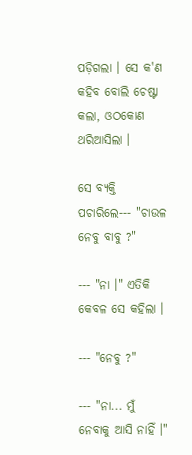ପଡ଼ିଗଲା । ସେ କ'ଣ କହିବ ବୋଲି ଚେଷ୍ଟା କଲା, ଓଠକୋଣ ଥରିଆସିଲା ।

ସେ ବ୍ୟକ୍ତି ପଚାରିଲେ--- "ଚାଉଳ ନେବୁ ବାବୁ ?"

--- "ନା ।" ଏତିକି କେବଳ ସେ କହିଲା ।

--- "ନେବୁ ?"

--- "ନା... ମୁଁ ନେବାକୁ ଆସି ନାହିଁ ।"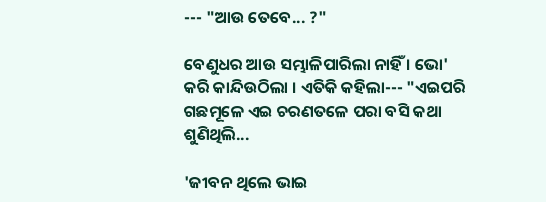--- "ଆଉ ତେବେ... ?"

ବେଣୁଧର ଆଉ ସମ୍ଭାଳିପାରିଲା ନାହିଁ । ଭୋ' କରି କାନ୍ଦିଉଠିଲା । ଏତିକି କହିଲା--- "ଏଇପରି ଗଛମୂଳେ ଏଇ ଚରଣତଳେ ପରା ବସି କଥା ଶୁଣିଥିଲି...

'ଜୀବନ ଥିଲେ ଭାଇ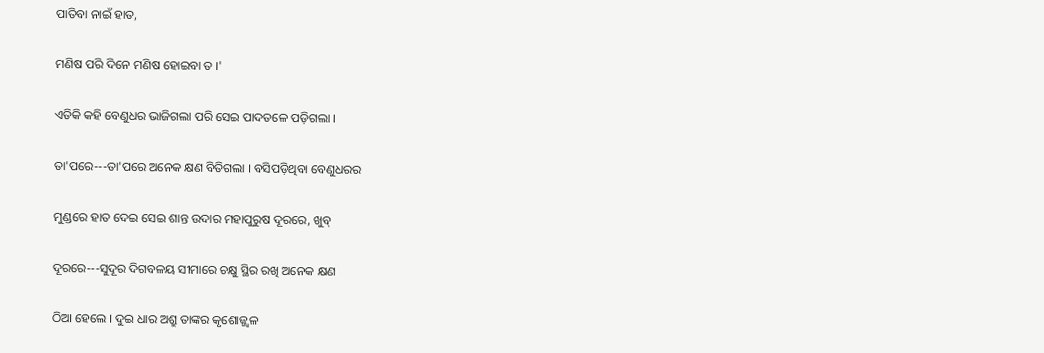ପାତିବା ନାଇଁ ହାତ,

ମଣିଷ ପରି ଦିନେ ମଣିଷ ହୋଇବା ତ ।'

ଏତିକି କହି ବେଣୁଧର ଭାଜିଗଲା ପରି ସେଇ ପାଦତଳେ ପଡ଼ିଗଲା ।

ତା'ପରେ---ତା'ପରେ ଅନେକ କ୍ଷଣ ବିତିଗଲା । ବସିପଡ଼ିଥିବା ବେଣୁଧରର

ମୁଣ୍ଡରେ ହାତ ଦେଇ ସେଇ ଶାନ୍ତ ଉଦାର ମହାପୁରୁଷ ଦୂରରେ, ଖୁବ୍

ଦୂରରେ---ସୁଦୂର ଦିଗବଳୟ ସୀମାରେ ଚକ୍ଷୁ ସ୍ଥିର ରଖି ଅନେକ କ୍ଷଣ

ଠିଆ ହେଲେ । ଦୁଇ ଧାର ଅଶ୍ରୁ ତାଙ୍କର କୃଶୋଜ୍ଜ୍ୱଳ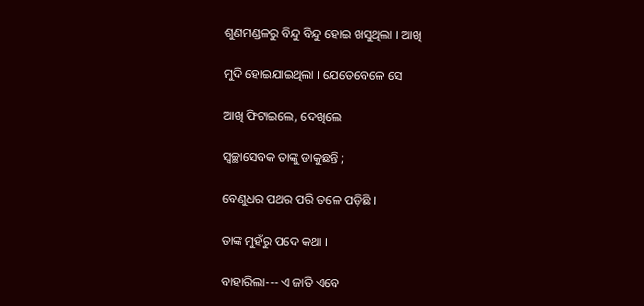ଶୁଣମଣ୍ଡଳରୁ ବିନ୍ଦୁ ବିନ୍ଦୁ ହୋଇ ଖସୁଥିଲା । ଆଖି

ମୁଦି ହୋଇଯାଇଥିଲା । ଯେତେବେଳେ ସେ

ଆଖି ଫିଟାଇଲେ, ଦେଖିଲେ

ସ୍ୱଚ୍ଛାସେବକ ତାଙ୍କୁ ଡାକୁଛନ୍ତି ;

ବେଣୁଧର ପଥର ପରି ତଳେ ପଡ଼ିଛି ।

ତାଙ୍କ ମୁହଁରୁ ପଦେ କଥା ।

ବାହାରିଲା--- ଏ ଜାତି ଏବେ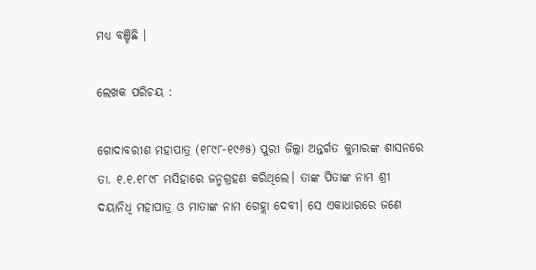ମଧ୍ୟ ବଞ୍ଚିଛି ।

ଲେଖକ ପରିଚୟ :

ଗୋଦାବରୀଶ ମହାପାତ୍ର (୧୮୯୮-୧୯୬୫) ପୁରୀ ଜିଲ୍ଲା ଅନ୍ତର୍ଗତ କୁମାରଙ୍କ ଶାସନରେ ତା. ୧.୧.୧୮୯୮ ମସିହାରେ ଜନ୍ମଗ୍ରହଣ କରିଥିଲେ। ତାଙ୍କ ପିତାଙ୍କ ନାମ ଶ୍ରୀ ଦୟାନିଧି ମହାପାତ୍ର ଓ ମାତାଙ୍କ ନାମ ଗେହ୍ଲା ଦେବୀ। ସେ ଏକାଧାରରେ ଜଣେ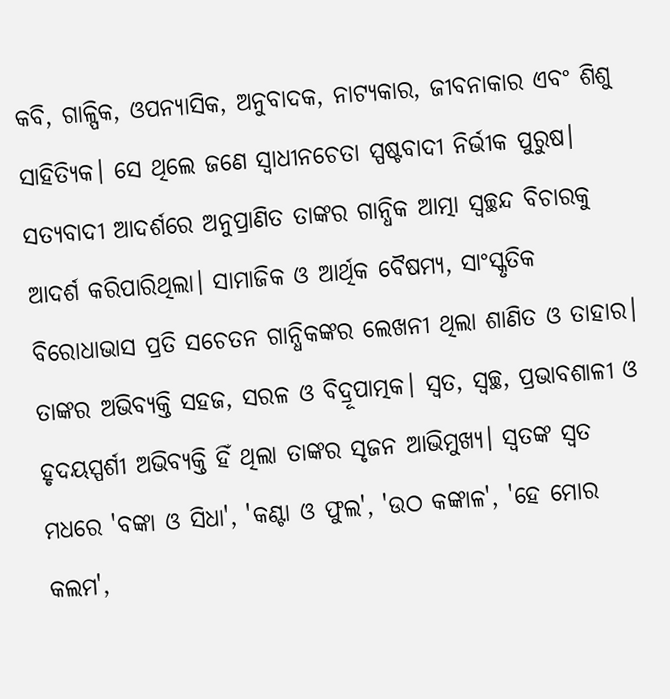କବି, ଗାଳ୍ପିକ, ଓପନ୍ୟାସିକ, ଅନୁବାଦକ, ନାଟ୍ୟକାର, ଜୀବନାକାର ଏବଂ ଶିଶୁ ସାହିତ୍ୟିକ। ସେ ଥିଲେ ଜଣେ ସ୍ୱାଧୀନଚେତା ସ୍ପଷ୍ଟବାଦୀ ନିର୍ଭୀକ ପୁରୁଷ। ସତ୍ୟବାଦୀ ଆଦର୍ଶରେ ଅନୁପ୍ରାଣିତ ତାଙ୍କର ଗାନ୍ଧିକ ଆତ୍ମା ସ୍ୱଚ୍ଛନ୍ଦ ବିଚାରକୁ ଆଦର୍ଶ କରିପାରିଥିଲା। ସାମାଜିକ ଓ ଆର୍ଥିକ ବୈଷମ୍ୟ, ସାଂସ୍କୃତିକ ବିରୋଧାଭାସ ପ୍ରତି ସଚେତନ ଗାନ୍ଧିକଙ୍କର ଲେଖନୀ ଥିଲା ଶାଣିତ ଓ ତାହାର। ତାଙ୍କର ଅଭିବ୍ୟକ୍ତି ସହଜ, ସରଳ ଓ ବିଦ୍ରୂପାତ୍ମକ। ସ୍ଵତ, ସ୍ଵଚ୍ଛ, ପ୍ରଭାବଶାଳୀ ଓ ହୃଦୟସ୍ପର୍ଶୀ ଅଭିବ୍ୟକ୍ତି ହିଁ ଥିଲା ତାଙ୍କର ସୃଜନ ଆଭିମୁଖ୍ୟ। ସ୍ଵତଙ୍କ ସ୍ଵତ ମଧରେ 'ବଙ୍କା ଓ ସିଧା', 'କଣ୍ଟା ଓ ଫୁଲ', 'ଉଠ କଙ୍କାଳ', 'ହେ ମୋର କଲମ',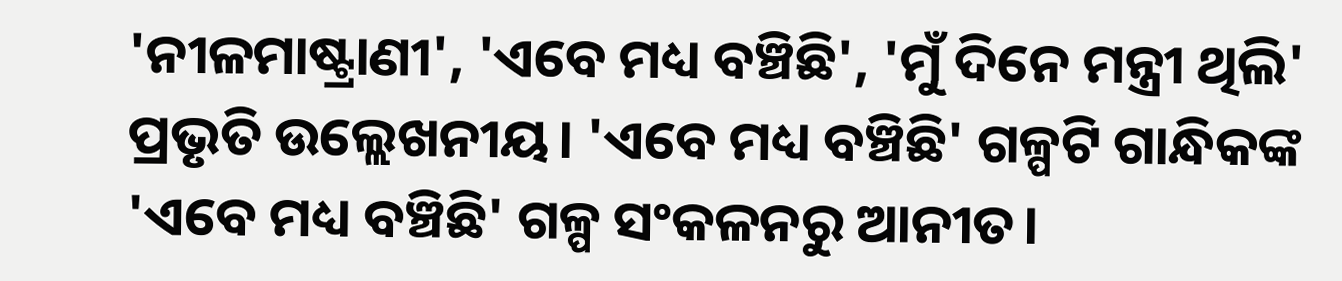'ନୀଳମାଷ୍ଟ୍ରାଣୀ', 'ଏବେ ମଧ୍ୟ ବଞ୍ଚିଛି', 'ମୁଁ ଦିନେ ମନ୍ତ୍ରୀ ଥିଲି' ପ୍ରଭୃତି ଉଲ୍ଲେଖନୀୟ। 'ଏବେ ମଧ୍ୟ ବଞ୍ଚିଛି' ଗଳ୍ପଟି ଗାନ୍ଧିକଙ୍କ 'ଏବେ ମଧ୍ୟ ବଞ୍ଚିଛି' ଗଳ୍ପ ସଂକଳନରୁ ଆନୀତ।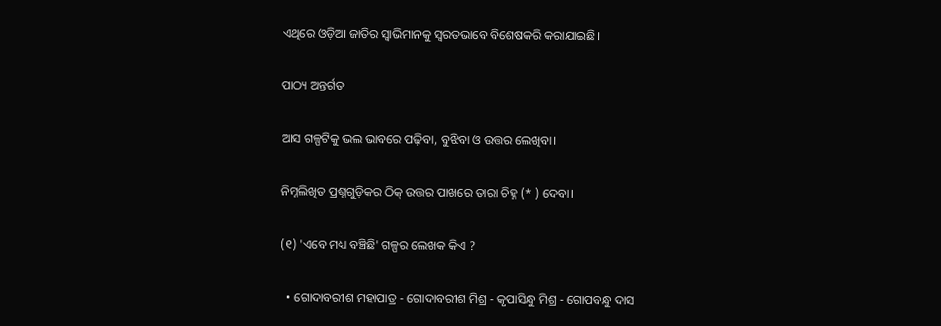ଏଥିରେ ଓଡ଼ିଆ ଜାତିର ସ୍ୱାଭିମାନକୁ ସ୍ଵରତଭାବେ ବିଶେଷକରି କରାଯାଇଛି।

ପାଠ୍ୟ ଅନ୍ତର୍ଗତ

ଆସ ଗଳ୍ପଟିକୁ ଭଲ ଭାବରେ ପଢ଼ିବା, ବୁଝିବା ଓ ଉତ୍ତର ଲେଖିବା।

ନିମ୍ନଲିଖିତ ପ୍ରଶ୍ନଗୁଡ଼ିକର ଠିକ୍ ଉତ୍ତର ପାଖରେ ତାରା ଚିହ୍ନ (* ) ଦେବା।

(୧) 'ଏବେ ମଧ୍ୟ ବଞ୍ଚିଛି' ଗଳ୍ପର ଲେଖକ କିଏ ?

  • ଗୋଦାବରୀଶ ମହାପାତ୍ର - ଗୋଦାବରୀଶ ମିଶ୍ର - କୃପାସିନ୍ଧୁ ମିଶ୍ର - ଗୋପବନ୍ଧୁ ଦାସ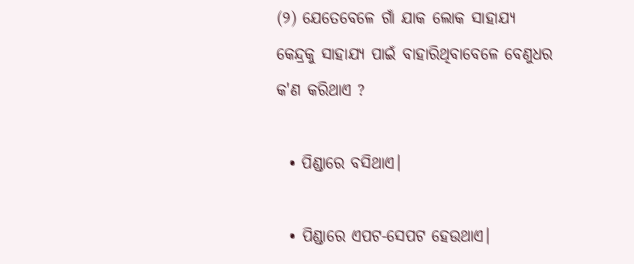(୨) ଯେତେବେଳେ ଗାଁ ଯାକ ଲୋକ ସାହାଯ୍ୟ କେନ୍ଦ୍ରକୁ ସାହାଯ୍ୟ ପାଇଁ ବାହାରିଥିବାବେଳେ ବେଣୁଧର କ'ଣ କରିଥାଏ ?

  • ପିଣ୍ଡାରେ ବସିଥାଏ।

  • ପିଣ୍ଡାରେ ଏପଟ-ସେପଟ ହେଉଥାଏ।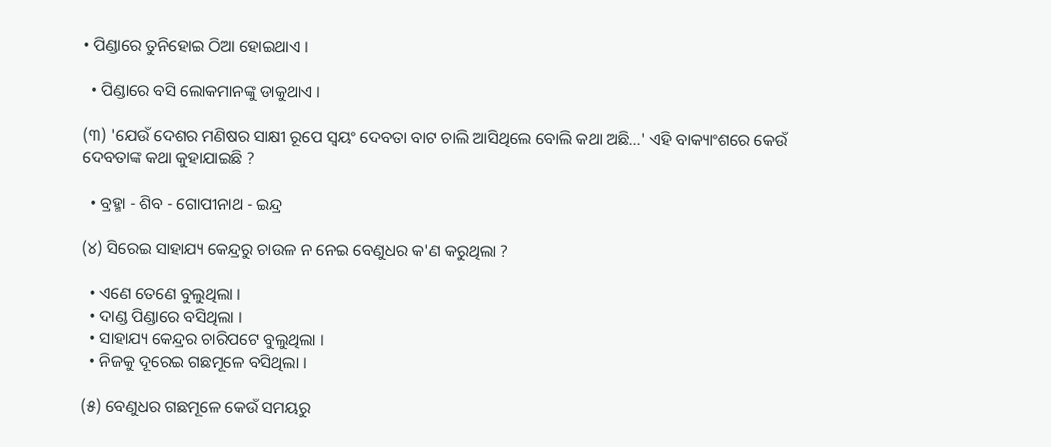• ପିଣ୍ଡାରେ ତୁନିହୋଇ ଠିଆ ହୋଇଥାଏ ।

  • ପିଣ୍ଡାରେ ବସି ଲୋକମାନଙ୍କୁ ଡାକୁଥାଏ ।

(୩) 'ଯେଉଁ ଦେଶର ମଣିଷର ସାକ୍ଷୀ ରୂପେ ସ୍ୱୟଂ ଦେବତା ବାଟ ଚାଲି ଆସିଥିଲେ ବୋଲି କଥା ଅଛି...' ଏହି ବାକ୍ୟାଂଶରେ କେଉଁ ଦେବତାଙ୍କ କଥା କୁହାଯାଇଛି ?

  • ବ୍ରହ୍ମା - ଶିବ - ଗୋପୀନାଥ - ଇନ୍ଦ୍ର

(୪) ସିରେଇ ସାହାଯ୍ୟ କେନ୍ଦ୍ରରୁ ଚାଉଳ ନ ନେଇ ବେଣୁଧର କ'ଣ କରୁଥିଲା ?

  • ଏଣେ ତେଣେ ବୁଲୁଥିଲା ।
  • ଦାଣ୍ଡ ପିଣ୍ଡାରେ ବସିଥିଲା ।
  • ସାହାଯ୍ୟ କେନ୍ଦ୍ରର ଚାରିପଟେ ବୁଲୁଥିଲା ।
  • ନିଜକୁ ଦୂରେଇ ଗଛମୂଳେ ବସିଥିଲା ।

(୫) ବେଣୁଧର ଗଛମୂଳେ କେଉଁ ସମୟରୁ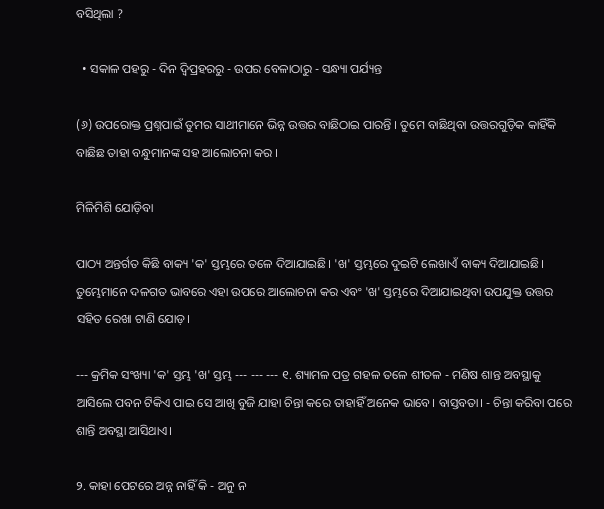ବସିଥିଲା ?

  • ସକାଳ ପହରୁ - ଦିନ ଦ୍ୱିପ୍ରହରରୁ - ଉପର ବେଳାଠାରୁ - ସନ୍ଧ୍ୟା ପର୍ଯ୍ୟନ୍ତ

(୬) ଉପରୋକ୍ତ ପ୍ରଶ୍ନପାଇଁ ତୁମର ସାଥୀମାନେ ଭିନ୍ନ ଉତ୍ତର ବାଛିଠାଇ ପାରନ୍ତି । ତୁମେ ବାଛିଥିବା ଉତ୍ତରଗୁଡ଼ିକ କାହିଁକି ବାଛିଛ ତାହା ବନ୍ଧୁମାନଙ୍କ ସହ ଆଲୋଚନା କର ।

ମିଳିମିଶି ଯୋଡ଼ିବା

ପାଠ୍ୟ ଅନ୍ତର୍ଗତ କିଛି ବାକ୍ୟ 'କ' ସ୍ତମ୍ଭରେ ତଳେ ଦିଆଯାଇଛି। 'ଖ' ସ୍ତମ୍ଭରେ ଦୁଇଟି ଲେଖାଏଁ ବାକ୍ୟ ଦିଆଯାଇଛି। ତୁମ୍ଭେମାନେ ଦଳଗତ ଭାବରେ ଏହା ଉପରେ ଆଲୋଚନା କର ଏବଂ 'ଖ' ସ୍ତମ୍ଭରେ ଦିଆଯାଇଥିବା ଉପଯୁକ୍ତ ଉତ୍ତର ସହିତ ରେଖା ଟାଣି ଯୋଡ଼।

--- କ୍ରମିକ ସଂଖ୍ୟା 'କ' ସ୍ତମ୍ଭ 'ଖ' ସ୍ତମ୍ଭ --- --- --- ୧. ଶ୍ୟାମଳ ପତ୍ର ଗହଳ ତଳେ ଶୀତଳ - ମଣିଷ ଶାନ୍ତ ଅବସ୍ଥାକୁ ଆସିଲେ ପବନ ଟିକିଏ ପାଇ ସେ ଆଖି ବୁଜି ଯାହା ଚିନ୍ତା କରେ ତାହାହିଁ ଅନେକ ଭାବେ। ବାସ୍ତବତା। - ଚିନ୍ତା କରିବା ପରେ ଶାନ୍ତି ଅବସ୍ଥା ଆସିଥାଏ।

୨. କାହା ପେଟରେ ଅନ୍ନ ନାହିଁ କି - ଅନୁ ନ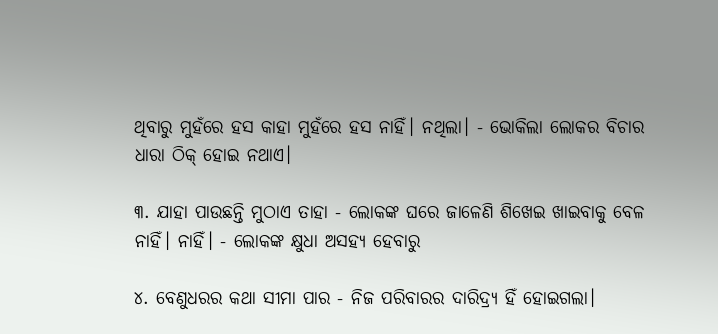ଥିବାରୁ ମୁହଁରେ ହସ କାହା ମୁହଁରେ ହସ ନାହିଁ। ନଥିଲା। - ଭୋକିଲା ଲୋକର ବିଚାର ଧାରା ଠିକ୍ ହୋଇ ନଥାଏ।

୩. ଯାହା ପାଉଛନ୍ତି ମୁଠାଏ ତାହା - ଲୋକଙ୍କ ଘରେ ଜାଳେଣି ଶିଖେଇ ଖାଇବାକୁ ବେଳ ନାହିଁ। ନାହିଁ। - ଲୋକଙ୍କ କ୍ଷୁଧା ଅସହ୍ୟ ହେବାରୁ

୪. ବେଣୁଧରର କଥା ସୀମା ପାର - ନିଜ ପରିବାରର ଦାରିଦ୍ର୍ୟ ହିଁ ହୋଇଗଲା।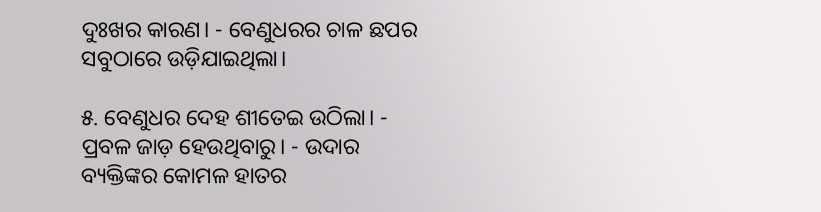ଦୁଃଖର କାରଣ। - ବେଣୁଧରର ଚାଳ ଛପର ସବୁଠାରେ ଉଡ଼ିଯାଇଥିଲା।

୫. ବେଣୁଧର ଦେହ ଶୀତେଇ ଉଠିଲା। - ପ୍ରବଳ ଜାଡ଼ ହେଉଥିବାରୁ। - ଉଦାର ବ୍ୟକ୍ତିଙ୍କର କୋମଳ ହାତର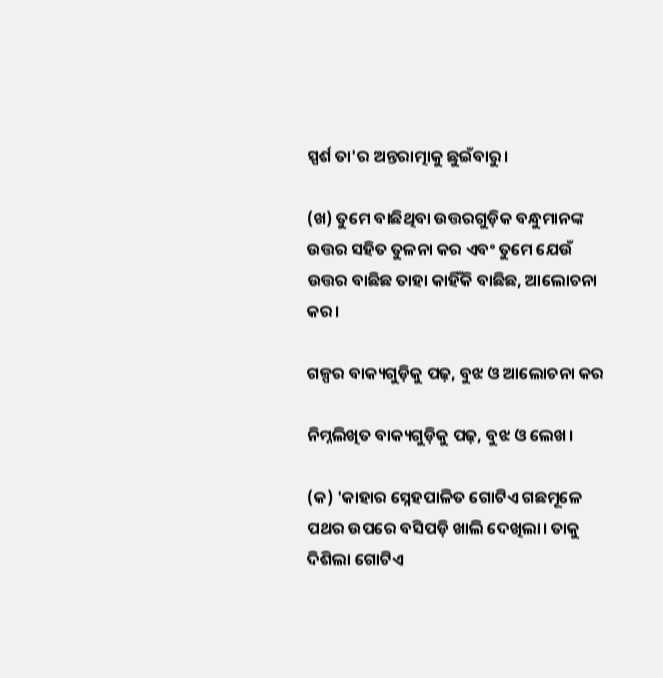ସ୍ପର୍ଶ ତା'ର ଅନ୍ତରାତ୍ମାକୁ ଛୁଇଁବାରୁ।

(ଖ) ତୁମେ ବାଛିଥିବା ଉତ୍ତରଗୁଡ଼ିକ ବନ୍ଧୁମାନଙ୍କ ଉତ୍ତର ସହିତ ତୁଳନା କର ଏବଂ ତୁମେ ଯେଉଁ ଉତ୍ତର ବାଛିଛ ତାହା କାହିଁକି ବାଛିଛ, ଆଲୋଚନା କର।

ଗଳ୍ପର ବାକ୍ୟଗୁଡ଼ିକୁ ପଢ଼, ବୁଝ ଓ ଆଲୋଚନା କର

ନିମ୍ନଲିଖିତ ବାକ୍ୟଗୁଡ଼ିକୁ ପଢ଼, ବୁଝ ଓ ଲେଖ।

(କ) 'କାହାର ସ୍ନେହପାଳିତ ଗୋଟିଏ ଗଛମୂଳେ ପଥର ଉପରେ ବସିପଡ଼ି ଖାଲି ଦେଖିଲା। ତାକୁ ଦିଶିଲା ଗୋଟିଏ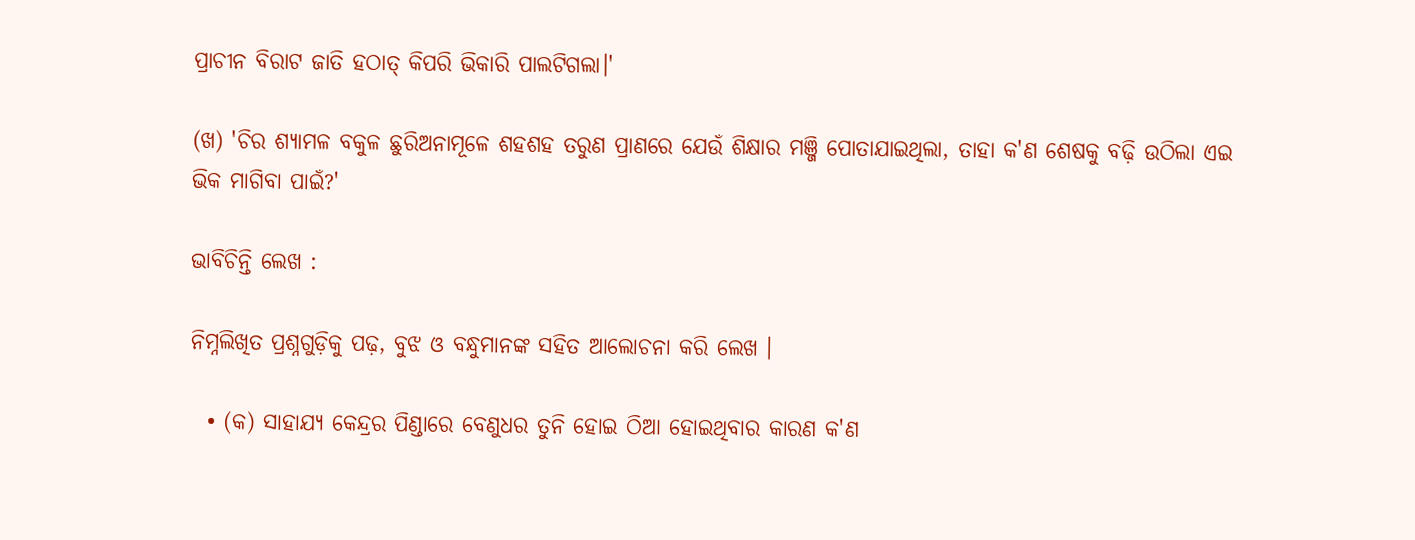ପ୍ରାଚୀନ ବିରାଟ ଜାତି ହଠାତ୍ କିପରି ଭିକାରି ପାଲଟିଗଲା।'

(ଖ) 'ଚିର ଶ୍ୟାମଳ ବକୁଳ ଛୁରିଅନାମୂଳେ ଶହଶହ ତରୁଣ ପ୍ରାଣରେ ଯେଉଁ ଶିକ୍ଷାର ମଞ୍ଜି ପୋତାଯାଇଥିଲା, ତାହା କ'ଣ ଶେଷକୁ ବଢ଼ି ଉଠିଲା ଏଇ ଭିକ ମାଗିବା ପାଇଁ?'

ଭାବିଚିନ୍ତି ଲେଖ :

ନିମ୍ନଲିଖିତ ପ୍ରଶ୍ନଗୁଡ଼ିକୁ ପଢ଼, ବୁଝ ଓ ବନ୍ଧୁମାନଙ୍କ ସହିତ ଆଲୋଚନା କରି ଲେଖ ।

  • (କ) ସାହାଯ୍ୟ କେନ୍ଦ୍ରର ପିଣ୍ଡାରେ ବେଣୁଧର ତୁନି ହୋଇ ଠିଆ ହୋଇଥିବାର କାରଣ କ'ଣ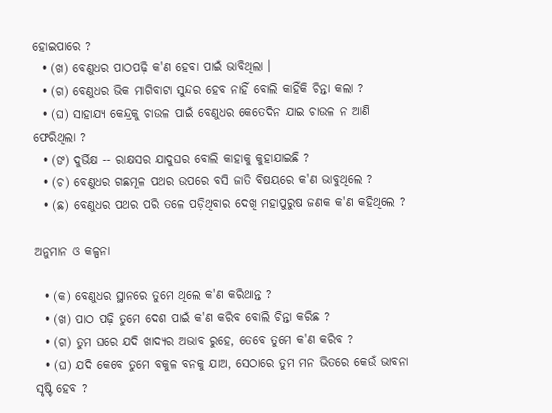ହୋଇପାରେ ?
  • (ଖ) ବେଣୁଧର ପାଠପଢ଼ି କ'ଣ ହେବା ପାଇଁ ଭାବିଥିଲା ।
  • (ଗ) ବେଣୁଧର ଭିକ ମାଗିବାଟା ସୁନ୍ଦର ହେବ ନାହିଁ ବୋଲି କାହିଁକି ଚିନ୍ତା କଲା ?
  • (ଘ) ସାହାଯ୍ୟ କେନ୍ଦ୍ରକୁ ଚାଉଳ ପାଇଁ ବେଣୁଧର କେତେଦିନ ଯାଇ ଚାଉଳ ନ ଆଣି ଫେରିଥିଲା ?
  • (ଙ) ଦୁର୍ଭିକ୍ଷ -- ରାକ୍ଷସର ଯାଦୁଘର ବୋଲି କାହାକୁ କୁହାଯାଇଛି ?
  • (ଚ) ବେଣୁଧର ଗଛମୂଳ ପଥର ଉପରେ ବସି ଜାତି ବିଷୟରେ କ'ଣ ଭାବୁଥିଲେ ?
  • (ଛ) ବେଣୁଧର ପଥର ପରି ତଳେ ପଡ଼ିଥିବାର ଦେଖି ମହାପୁରୁଷ ଜଣକ କ'ଣ କହିଥିଲେ ?

ଅନୁମାନ ଓ କଳ୍ପନା

  • (କ) ବେଣୁଧର ସ୍ଥାନରେ ତୁମେ ଥିଲେ କ'ଣ କରିଥାନ୍ତ ?
  • (ଖ) ପାଠ ପଢ଼ି ତୁମେ ଦେଶ ପାଇଁ କ'ଣ କରିବ ବୋଲି ଚିନ୍ତା କରିଛ ?
  • (ଗ) ତୁମ ଘରେ ଯଦି ଖାଦ୍ୟର ଅଭାବ ରୁହେ, ତେବେ ତୁମେ କ'ଣ କରିବ ?
  • (ଘ) ଯଦି କେବେ ତୁମେ ବକୁଳ ବନକୁ ଯାଅ, ସେଠାରେ ତୁମ ମନ ଭିତରେ କେଉଁ ଭାବନା ସୃଷ୍ଟି ହେବ ?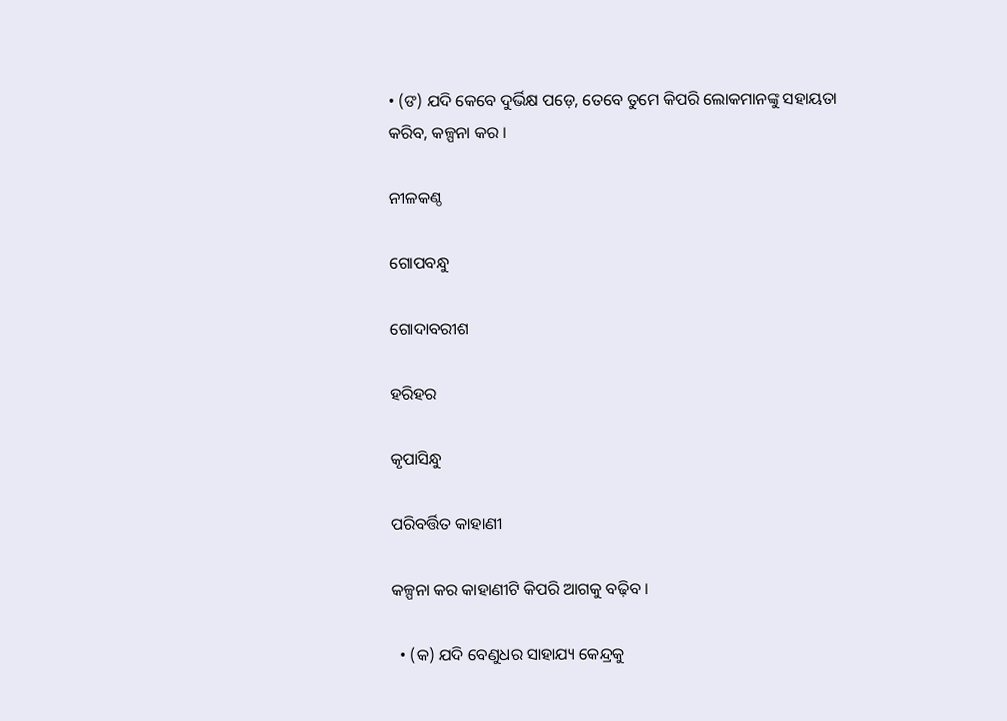• (ଙ) ଯଦି କେବେ ଦୁର୍ଭିକ୍ଷ ପଡ଼େ, ତେବେ ତୁମେ କିପରି ଲୋକମାନଙ୍କୁ ସହାୟତା କରିବ, କଳ୍ପନା କର ।

ନୀଳକଣ୍ଠ

ଗୋପବନ୍ଧୁ

ଗୋଦାବରୀଶ

ହରିହର

କୃପାସିନ୍ଧୁ

ପରିବର୍ତ୍ତିତ କାହାଣୀ

କଳ୍ପନା କର କାହାଣୀଟି କିପରି ଆଗକୁ ବଢ଼ିବ ।

  • (କ) ଯଦି ବେଣୁଧର ସାହାଯ୍ୟ କେନ୍ଦ୍ରକୁ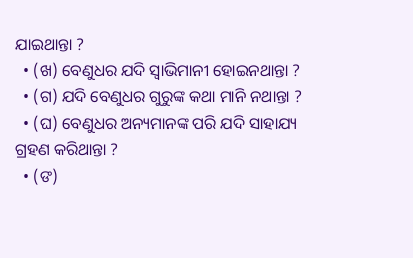ଯାଇଥାନ୍ତା ?
  • (ଖ) ବେଣୁଧର ଯଦି ସ୍ୱାଭିମାନୀ ହୋଇନଥାନ୍ତା ?
  • (ଗ) ଯଦି ବେଣୁଧର ଗୁରୁଙ୍କ କଥା ମାନି ନଥାନ୍ତା ?
  • (ଘ) ବେଣୁଧର ଅନ୍ୟମାନଙ୍କ ପରି ଯଦି ସାହାଯ୍ୟ ଗ୍ରହଣ କରିଥାନ୍ତା ?
  • (ଙ)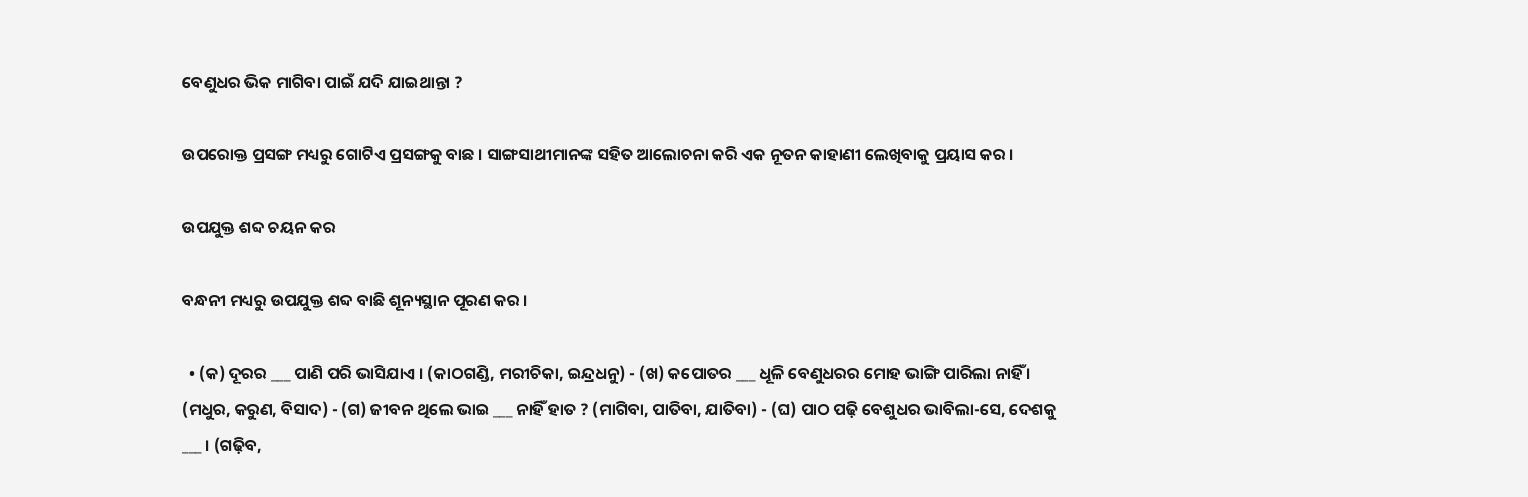ବେଣୁଧର ଭିକ ମାଗିବା ପାଇଁ ଯଦି ଯାଇଥାନ୍ତା ?

ଉପରୋକ୍ତ ପ୍ରସଙ୍ଗ ମଧ୍ୟରୁ ଗୋଟିଏ ପ୍ରସଙ୍ଗକୁ ବାଛ । ସାଙ୍ଗସାଥୀମାନଙ୍କ ସହିତ ଆଲୋଚନା କରି ଏକ ନୂତନ କାହାଣୀ ଲେଖିବାକୁ ପ୍ରୟାସ କର ।

ଉପଯୁକ୍ତ ଶବ୍ଦ ଚୟନ କର

ବନ୍ଧନୀ ମଧ୍ୟରୁ ଉପଯୁକ୍ତ ଶବ୍ଦ ବାଛି ଶୂନ୍ୟସ୍ଥାନ ପୂରଣ କର ।

  • (କ) ଦୂରର ___ ପାଣି ପରି ଭାସିଯାଏ । (କାଠଗଣ୍ଡି, ମରୀଚିକା, ଇନ୍ଦ୍ରଧନୁ) - (ଖ) କପୋତର ___ ଧୂଳି ବେଣୁଧରର ମୋହ ଭାଙ୍ଗି ପାରିଲା ନାହିଁ । (ମଧୁର, କରୁଣ, ବିସାଦ) - (ଗ) ଜୀବନ ଥିଲେ ଭାଇ ___ ନାହିଁ ହାତ ? (ମାଗିବା, ପାତିବା, ଯାତିବା) - (ଘ) ପାଠ ପଢ଼ି ବେଶୁଧର ଭାବିଲା-ସେ, ଦେଶକୁ ___ । (ଗଢ଼ିବ,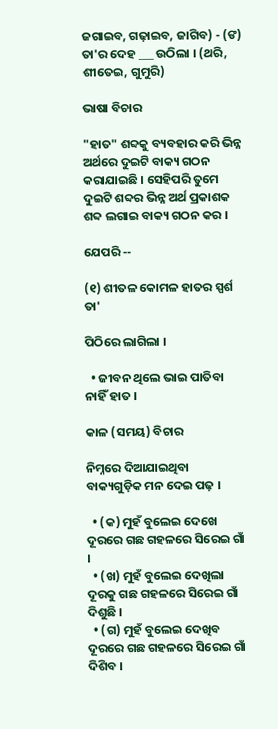ଜଗାଇବ, ଗଢ଼ାଇବ, ଜାଗିବ) - (ଙ) ତା'ର ଦେହ ___ ଉଠିଲା । (ଥରି, ଶୀତେଇ, ଗୁମୁରି)

ଭାଷା ବିଚାର

"ହାତ" ଶବ୍ଦକୁ ବ୍ୟବହାର କରି ଭିନ୍ନ ଅର୍ଥରେ ଦୁଇଟି ବାକ୍ୟ ଗଠନ କରାଯାଇଛି । ସେହିପରି ତୁମେ ଦୁଇଟି ଶବ୍ଦର ଭିନ୍ନ ଅର୍ଥ ପ୍ରକାଶକ ଶବ୍ଦ ଲଗାଇ ବାକ୍ୟ ଗଠନ କର ।

ଯେପରି --

(୧) ଶୀତଳ କୋମଳ ହାତର ସ୍ପର୍ଶ ତା'

ପିଠିରେ ଲାଗିଲା ।

  • ଜୀବନ ଥିଲେ ଭାଇ ପାତିବା ନାହିଁ ହାତ ।

କାଳ (ସମୟ) ବିଚାର

ନିମ୍ନରେ ଦିଆଯାଇଥିବା ବାକ୍ୟଗୁଡ଼ିକ ମନ ଦେଇ ପଢ଼ ।

  • (କ) ମୁହଁ ବୁଲେଇ ଦେଖେ ଦୂରରେ ଗଛ ଗହଳରେ ସିରେଇ ଗାଁ ।
  • (ଖ) ମୁହଁ ବୁଲେଇ ଦେଖିଲା ଦୂରକୁ ଗଛ ଗହଳରେ ସିରେଇ ଗାଁ ଦିଶୁଛି ।
  • (ଗ) ମୁହଁ ବୁଲେଇ ଦେଖିବ ଦୂରରେ ଗଛ ଗହଳରେ ସିରେଇ ଗାଁ ଦିଶିବ ।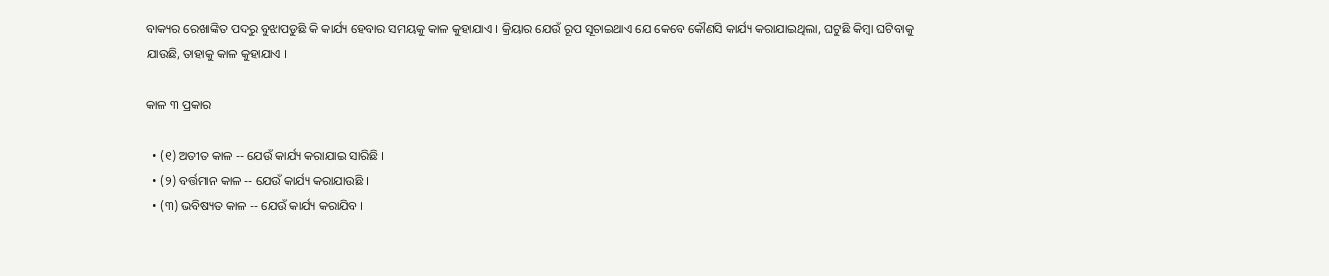ବାକ୍ୟର ରେଖାଙ୍କିତ ପଦରୁ ବୁଝାପଡୁଛି କି କାର୍ଯ୍ୟ ହେବାର ସମୟକୁ କାଳ କୁହାଯାଏ । କ୍ରିୟାର ଯେଉଁ ରୂପ ସୂଚାଇଥାଏ ଯେ କେବେ କୌଣସି କାର୍ଯ୍ୟ କରାଯାଇଥିଲା, ଘଟୁଛି କିମ୍ବା ଘଟିବାକୁ ଯାଉଛି, ତାହାକୁ କାଳ କୁହାଯାଏ ।

କାଳ ୩ ପ୍ରକାର

  • (୧) ଅତୀତ କାଳ -- ଯେଉଁ କାର୍ଯ୍ୟ କରାଯାଇ ସାରିଛି ।
  • (୨) ବର୍ତ୍ତମାନ କାଳ -- ଯେଉଁ କାର୍ଯ୍ୟ କରାଯାଉଛି ।
  • (୩) ଭବିଷ୍ୟତ କାଳ -- ଯେଉଁ କାର୍ଯ୍ୟ କରାଯିବ ।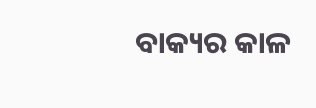ବାକ୍ୟର କାଳ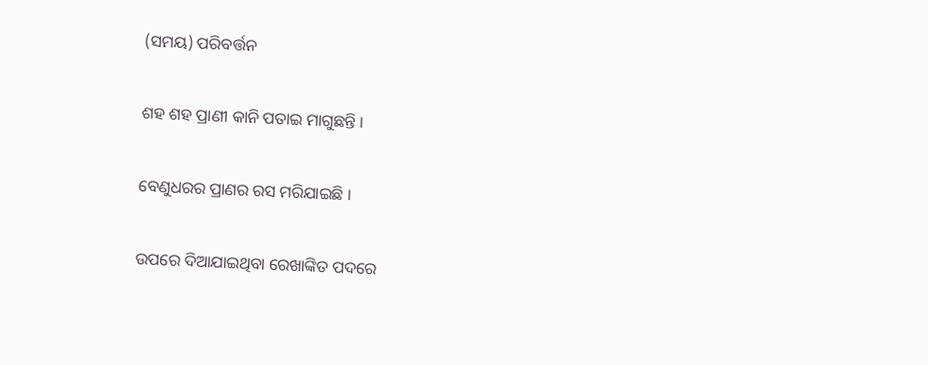(ସମୟ) ପରିବର୍ତ୍ତନ

ଶହ ଶହ ପ୍ରାଣୀ କାନି ପତାଇ ମାଗୁଛନ୍ତି ।

ବେଣୁଧରର ପ୍ରାଣର ରସ ମରିଯାଇଛି ।

ଉପରେ ଦିଆଯାଇଥିବା ରେଖାଙ୍କିତ ପଦରେ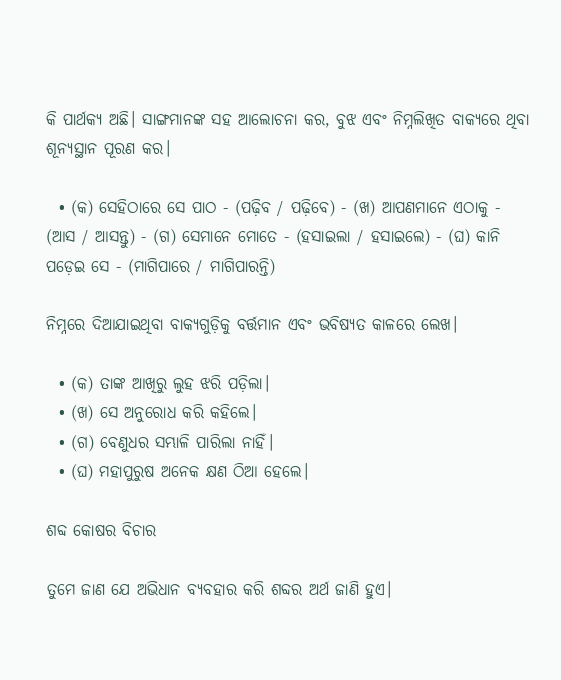କି ପାର୍ଥକ୍ୟ ଅଛି। ସାଙ୍ଗମାନଙ୍କ ସହ ଆଲୋଚନା କର, ବୁଝ ଏବଂ ନିମ୍ନଲିଖିତ ବାକ୍ୟରେ ଥିବା ଶୂନ୍ୟସ୍ଥାନ ପୂରଣ କର।

  • (କ) ସେହିଠାରେ ସେ ପାଠ - (ପଢ଼ିବ / ପଢ଼ିବେ) - (ଖ) ଆପଣମାନେ ଏଠାକୁ - (ଆସ / ଆସନ୍ତୁ) - (ଗ) ସେମାନେ ମୋତେ - (ହସାଇଲା / ହସାଇଲେ) - (ଘ) କାନି ପଡ଼େଇ ସେ - (ମାଗିପାରେ / ମାଗିପାରନ୍ତି)

ନିମ୍ନରେ ଦିଆଯାଇଥିବା ବାକ୍ୟଗୁଡ଼ିକୁ ବର୍ତ୍ତମାନ ଏବଂ ଭବିଷ୍ୟତ କାଳରେ ଲେଖ।

  • (କ) ତାଙ୍କ ଆଖିରୁ ଲୁହ ଝରି ପଡ଼ିଲା।
  • (ଖ) ସେ ଅନୁରୋଧ କରି କହିଲେ।
  • (ଗ) ବେଣୁଧର ସମ୍ଭାଳି ପାରିଲା ନାହିଁ।
  • (ଘ) ମହାପୁରୁଷ ଅନେକ କ୍ଷଣ ଠିଆ ହେଲେ।

ଶବ୍ଦ କୋଷର ବିଚାର

ତୁମେ ଜାଣ ଯେ ଅଭିଧାନ ବ୍ୟବହାର କରି ଶବ୍ଦର ଅର୍ଥ ଜାଣି ହୁଏ।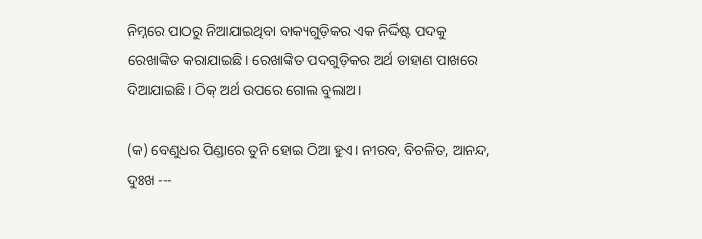ନିମ୍ନରେ ପାଠରୁ ନିଆଯାଇଥିବା ବାକ୍ୟଗୁଡ଼ିକର ଏକ ନିର୍ଦ୍ଦିଷ୍ଟ ପଦକୁ ରେଖାଙ୍କିତ କରାଯାଇଛି। ରେଖାଙ୍କିତ ପଦଗୁଡ଼ିକର ଅର୍ଥ ଡାହାଣ ପାଖରେ ଦିଆଯାଇଛି। ଠିକ୍ ଅର୍ଥ ଉପରେ ଗୋଲ ବୁଲାଅ।

(କ) ବେଣୁଧର ପିଣ୍ଡାରେ ତୁନି ହୋଇ ଠିଆ ହୁଏ। ନୀରବ, ବିଚଳିତ, ଆନନ୍ଦ, ଦୁଃଖ ---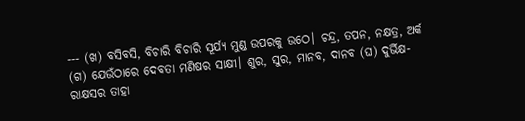--- (ଖ) ବସିବସି, ବିଚାରି ବିଚାରି ସୂର୍ଯ୍ୟ ମୁଣ୍ଡ ଉପରକୁ ଉଠେ। ଚନ୍ଦ୍ର, ତପନ, ନକ୍ଷତ୍ର, ଅର୍କ (ଗ) ଯେଉଁଠାରେ ଦେବତା ମଣିଷର ସାକ୍ଷୀ। ଶୁର, ସୁର, ମାନବ, ଦାନବ (ଘ) ଦୁର୍ଭିକ୍ଷ-ରାକ୍ଷସର ତାହା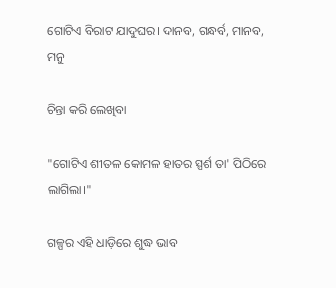ଗୋଟିଏ ବିରାଟ ଯାଦୁଘର। ଦାନବ, ଗନ୍ଧର୍ବ, ମାନବ, ମନୁ

ଚିନ୍ତା କରି ଲେଖିବା

"ଗୋଟିଏ ଶୀତଳ କୋମଳ ହାତର ସ୍ପର୍ଶ ତା' ପିଠିରେ ଲାଗିଲା।"

ଗଳ୍ପର ଏହି ଧାଡ଼ିରେ ଶୁଦ୍ଧ ଭାବ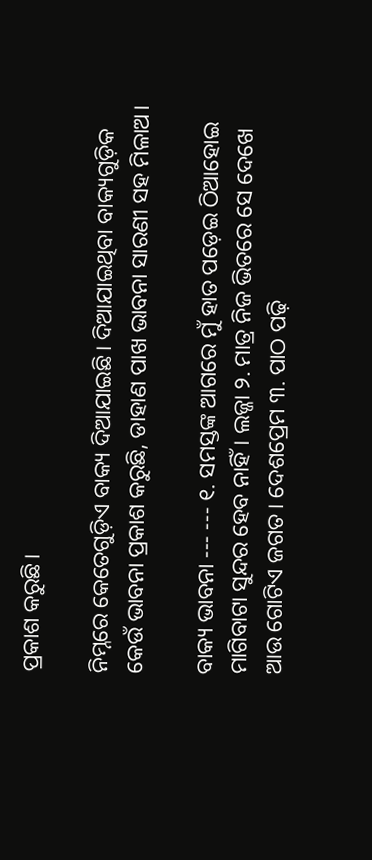ପ୍ରକାଶ କରୁଛି।

ନିମ୍ନରେ କେତେଗୁଡ଼ିଏ ବାକ୍ୟ ଦିଆଯାଇଛି। ଦିଆଯାଇଥିବା ବାକ୍ୟଗୁଡ଼ିକ କେଉଁ ଭାବନା ପ୍ରକାଶ କରୁଛି, ଡାହାଣ ପାଖ ଭାବନା ସାରଣୀ ସହ ମିଳାଅ।

ବାକ୍ୟ ଭାବନା --- --- ୧. ସମସ୍ତଙ୍କ ଆଗରେ ମୁଁ ହାତ ପଡ଼େଇ ଠିଆହୋଇ ମାଗିବାଟା ସୁନ୍ଦର ହେବ ନାହିଁ। ଲଜ୍ଜା ୨. ମାତ୍ର ନିଜ ଭିତରେ ସେ ଦେଖେ ଆଉ ଗୋଟିଏ ଜଗତ। ଦେଶପ୍ରେମ ୩. ପାଠ ପଢ଼ି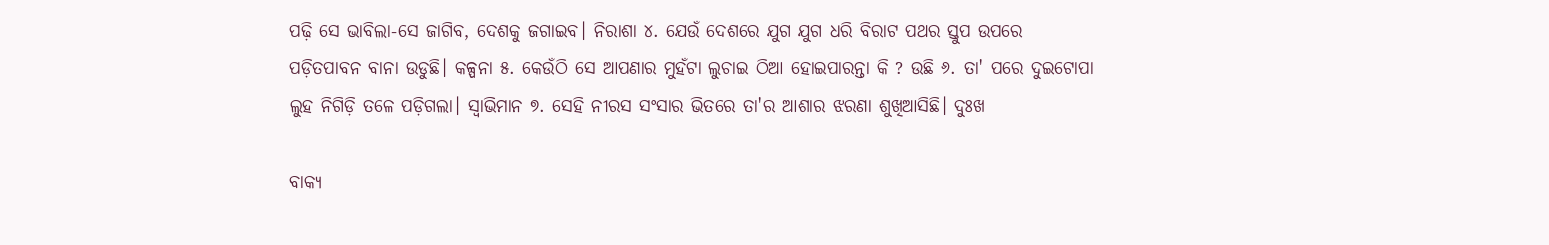ପଢ଼ି ସେ ଭାବିଲା-ସେ ଜାଗିବ, ଦେଶକୁ ଜଗାଇବ। ନିରାଶା ୪. ଯେଉଁ ଦେଶରେ ଯୁଗ ଯୁଗ ଧରି ବିରାଟ ପଥର ସ୍ତୁପ ଉପରେ ପଡ଼ିତପାବନ ବାନା ଉଡୁଛି। କଳ୍ପନା ୫. କେଉଁଠି ସେ ଆପଣାର ମୁହଁଟା ଲୁଚାଇ ଠିଆ ହୋଇପାରନ୍ତା କି ? ଉଛି ୬. ତା' ପରେ ଦୁଇଟୋପା ଲୁହ ନିଗିଡ଼ି ତଳେ ପଡ଼ିଗଲା। ସ୍ୱାଭିମାନ ୭. ସେହି ନୀରସ ସଂସାର ଭିତରେ ତା'ର ଆଶାର ଝରଣା ଶୁଖିଆସିଛି। ଦୁଃଖ

ବାକ୍ୟ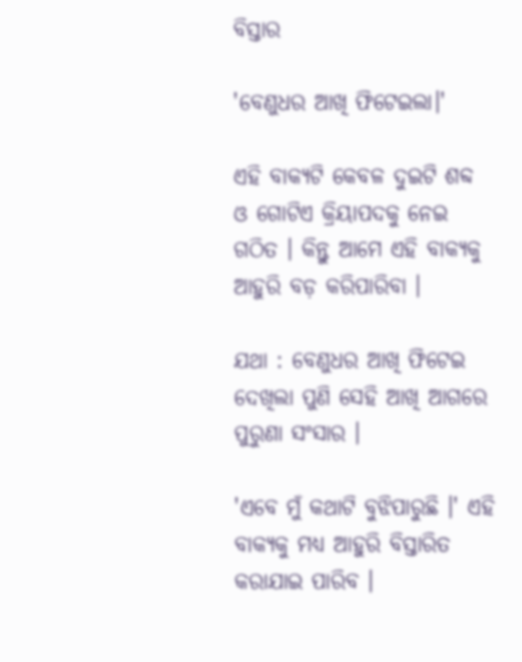ବିସ୍ତାର

'ବେଣୁଧର ଆଖି ଫିଟେଇଲା।'

ଏହି ବାକ୍ୟଟି କେବଳ ଦୁଇଟି ଶବ୍ଦ ଓ ଗୋଟିଏ କ୍ରିୟାପଦକୁ ନେଇ ଗଠିତ । କିନ୍ତୁ ଆମେ ଏହି ବାକ୍ୟକୁ ଆହୁରି ବଡ଼ କରିପାରିବା ।

ଯଥା : ବେଣୁଧର ଆଖି ଫିଟେଇ ଦେଖିଲା ପୁଣି ସେହି ଆଖି ଆଗରେ ପୁରୁଣା ସଂସାର ।

'ଏବେ ମୁଁ କଥାଟି ବୁଝିପାରୁଛି ।' ଏହି ବାକ୍ୟକୁ ମଧ୍ୟ ଆହୁରି ବିସ୍ତାରିତ କରାଯାଇ ପାରିବ ।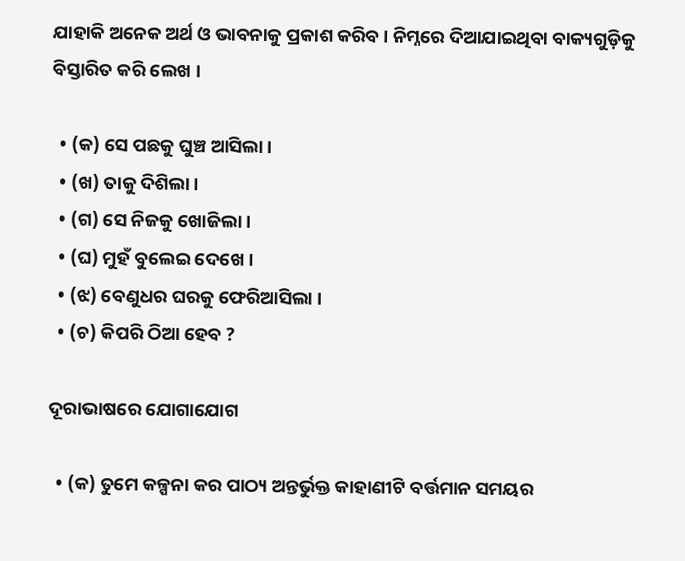ଯାହାକି ଅନେକ ଅର୍ଥ ଓ ଭାବନାକୁ ପ୍ରକାଶ କରିବ । ନିମ୍ନରେ ଦିଆଯାଇଥିବା ବାକ୍ୟଗୁଡ଼ିକୁ ବିସ୍ତାରିତ କରି ଲେଖ ।

  • (କ) ସେ ପଛକୁ ଘୁଞ୍ଚ ଆସିଲା ।
  • (ଖ) ତାକୁ ଦିଶିଲା ।
  • (ଗ) ସେ ନିଜକୁ ଖୋଜିଲା ।
  • (ଘ) ମୁହଁ ବୁଲେଇ ଦେଖେ ।
  • (ଝ) ବେଣୁଧର ଘରକୁ ଫେରିଆସିଲା ।
  • (ଚ) କିପରି ଠିଆ ହେବ ?

ଦୂରାଭାଷରେ ଯୋଗାଯୋଗ

  • (କ) ତୁମେ କଳ୍ପନା କର ପାଠ୍ୟ ଅନ୍ତର୍ଭୁକ୍ତ କାହାଣୀଟି ବର୍ତ୍ତମାନ ସମୟର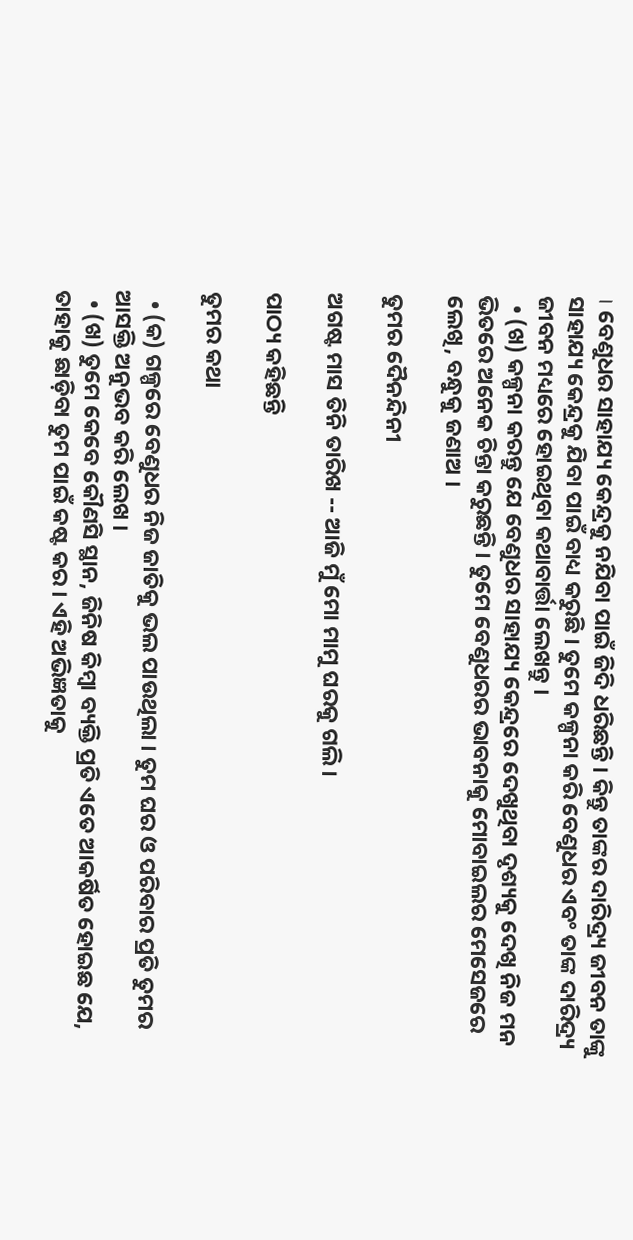। ବେଣୁଧର ସାହାଯ୍ୟ କେନ୍ଦ୍ରକୁ ନଯିବା ପାଇଁ ଜିଦି ଧରିଛନ୍ତି । କିନ୍ତୁ ତାଙ୍କର ଦାରିଦ୍ର୍ୟ ଜୀବନ ତାଙ୍କୁ ସାହାଯ୍ୟ କେନ୍ଦ୍ରକୁ ଯିବା ପାଇଁ ବାଧ୍ୟ କରୁଛି । ତୁମେ କଳ୍ପନା କରି ବେଣୁଧର ଏବଂ ତାଙ୍କ ଦାରିଦ୍ର୍ୟ ଜୀବନ ମଧ୍ୟରେ ହୋଇଥିବା କଥାବାର୍ତ୍ତା ଲେଖନ୍ତୁ ।
  • (ଖ) କଳ୍ପନା କରନ୍ତୁ ଯେ ବେଣୁଧର ସାହାଯ୍ୟ କେନ୍ଦ୍ରରେ ଦେଖୁଥିବା ଦୃଶ୍ୟକୁ ଦେଖି ନିଜ ମନ ଭିତରେ ଅନେକ ଚିନ୍ତା କରୁଛନ୍ତି । ତୁମେ ବେଣୁଧରର ଭାବନାକୁ ମୋବାଇଲର ମେସେଜରେ ଲେଖି, ବନ୍ଧୁକୁ ଜଣାଅ ।

ତୁମର ଦୈନନ୍ଦିନୀ

ଅଗଷ୍ଟ ମାସ ତିନି ତାରିଖ -- ଆଜି ମୁଁ ମୋ ମାମୁ ଘରକୁ ଗଲି ।

ପାଠ୍ୟ କହିଛନ୍ତି

ତୁମର କଥା

  • (କ) ଗଳ୍ପରେ ବେଣୁଧର ନିଜ ଜାତିକୁ ଭଲ ପାଉଥିଲା । ତୁମ ଘର ଓ ପରିବାର ପ୍ରତି ତୁମର ଆସକ୍ତି ଅନୁଭବ କରି ଲେଖ ।
  • (ଖ) ତୁମେ କେବେ କୌଣସି ସ୍ଥାନ, ଜିନିଷ କିମ୍ବା ବ୍ୟକ୍ତି ପ୍ରତି ଏତେ ଆକର୍ଷିତ ହୋଇଛ ଯେ, ତାହାକୁ ଛାଡ଼ିବା ତୁମ ପାଇଁ କଷ୍ଟ କର । ଏହି ଅଭିଜ୍ଞତାକୁ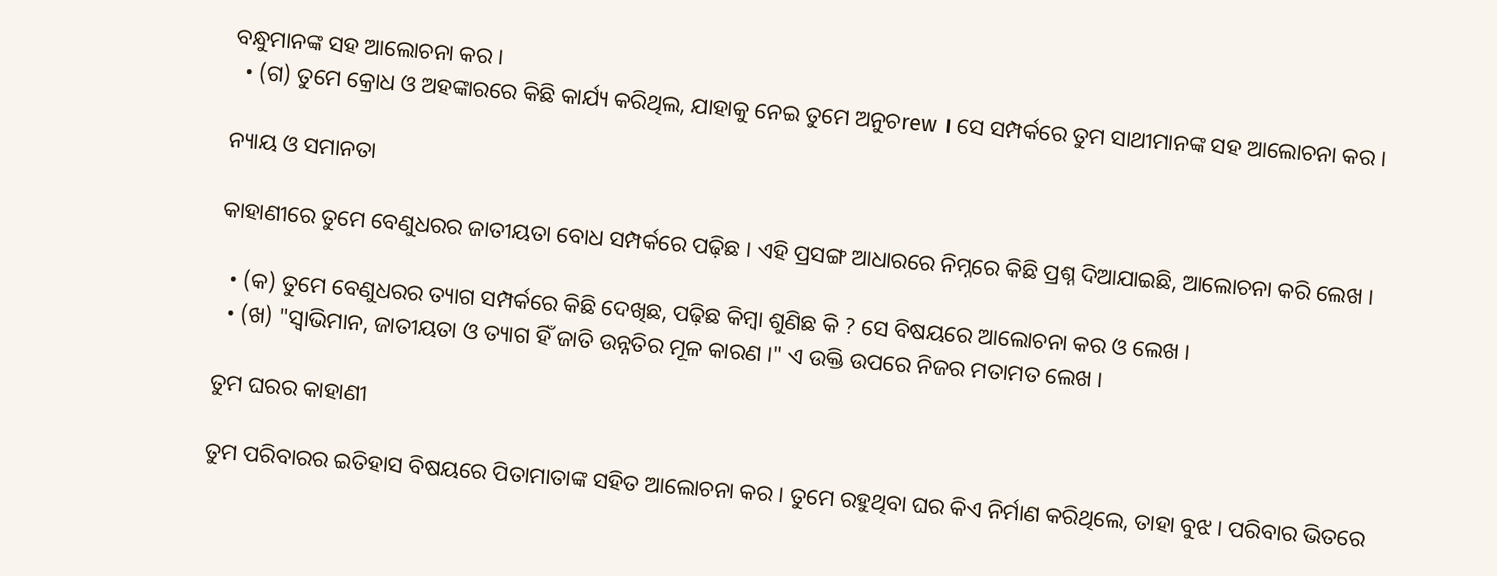ବନ୍ଧୁମାନଙ୍କ ସହ ଆଲୋଚନା କର ।
  • (ଗ) ତୁମେ କ୍ରୋଧ ଓ ଅହଙ୍କାରରେ କିଛି କାର୍ଯ୍ୟ କରିଥିଲ, ଯାହାକୁ ନେଇ ତୁମେ ଅନୁଚrew । ସେ ସମ୍ପର୍କରେ ତୁମ ସାଥୀମାନଙ୍କ ସହ ଆଲୋଚନା କର ।

ନ୍ୟାୟ ଓ ସମାନତା

କାହାଣୀରେ ତୁମେ ବେଣୁଧରର ଜାତୀୟତା ବୋଧ ସମ୍ପର୍କରେ ପଢ଼ିଛ । ଏହି ପ୍ରସଙ୍ଗ ଆଧାରରେ ନିମ୍ନରେ କିଛି ପ୍ରଶ୍ନ ଦିଆଯାଇଛି, ଆଲୋଚନା କରି ଲେଖ ।

  • (କ) ତୁମେ ବେଣୁଧରର ତ୍ୟାଗ ସମ୍ପର୍କରେ କିଛି ଦେଖିଛ, ପଢ଼ିଛ କିମ୍ବା ଶୁଣିଛ କି ? ସେ ବିଷୟରେ ଆଲୋଚନା କର ଓ ଲେଖ ।
  • (ଖ) "ସ୍ୱାଭିମାନ, ଜାତୀୟତା ଓ ତ୍ୟାଗ ହିଁ ଜାତି ଉନ୍ନତିର ମୂଳ କାରଣ ।" ଏ ଉକ୍ତି ଉପରେ ନିଜର ମତାମତ ଲେଖ ।

ତୁମ ଘରର କାହାଣୀ

ତୁମ ପରିବାରର ଇତିହାସ ବିଷୟରେ ପିତାମାତାଙ୍କ ସହିତ ଆଲୋଚନା କର । ତୁମେ ରହୁଥିବା ଘର କିଏ ନିର୍ମାଣ କରିଥିଲେ, ତାହା ବୁଝ । ପରିବାର ଭିତରେ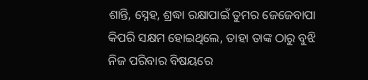ଶାନ୍ତି, ସ୍ନେହ, ଶ୍ରଦ୍ଧା ରକ୍ଷାପାଇଁ ତୁମର ଜେଜେବାପା କିପରି ସକ୍ଷମ ହୋଇଥିଲେ, ତାହା ତାଙ୍କ ଠାରୁ ବୁଝି ନିଜ ପରିବାର ବିଷୟରେ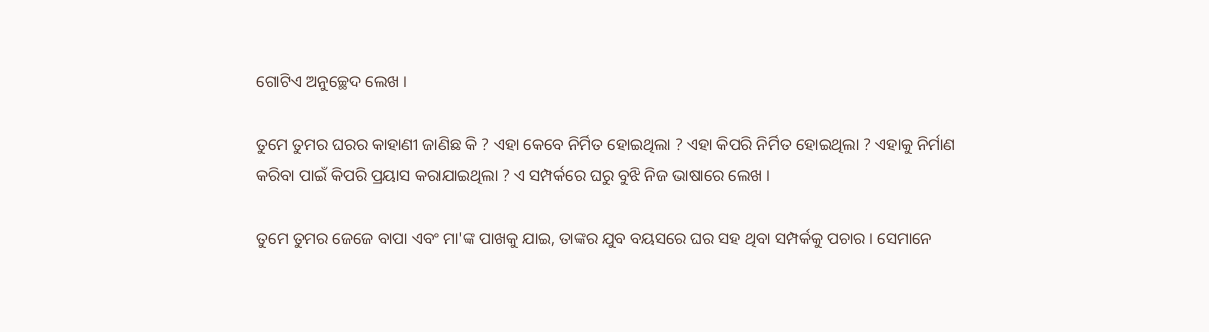ଗୋଟିଏ ଅନୁଚ୍ଛେଦ ଲେଖ ।

ତୁମେ ତୁମର ଘରର କାହାଣୀ ଜାଣିଛ କି ? ଏହା କେବେ ନିର୍ମିତ ହୋଇଥିଲା ? ଏହା କିପରି ନିର୍ମିତ ହୋଇଥିଲା ? ଏହାକୁ ନିର୍ମାଣ କରିବା ପାଇଁ କିପରି ପ୍ରୟାସ କରାଯାଇଥିଲା ? ଏ ସମ୍ପର୍କରେ ଘରୁ ବୁଝି ନିଜ ଭାଷାରେ ଲେଖ ।

ତୁମେ ତୁମର ଜେଜେ ବାପା ଏବଂ ମା'ଙ୍କ ପାଖକୁ ଯାଇ, ତାଙ୍କର ଯୁବ ବୟସରେ ଘର ସହ ଥିବା ସମ୍ପର୍କକୁ ପଚାର । ସେମାନେ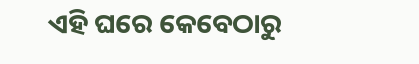ଏହି ଘରେ କେବେଠାରୁ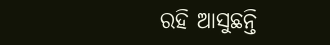ରହି ଆସୁଛନ୍ତି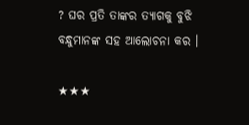? ଘର ପ୍ରତି ତାଙ୍କର ତ୍ୟାଗକୁ ବୁଝି ବନ୍ଧୁମାନଙ୍କ ସହ ଆଲୋଚନା କର ।

★★★